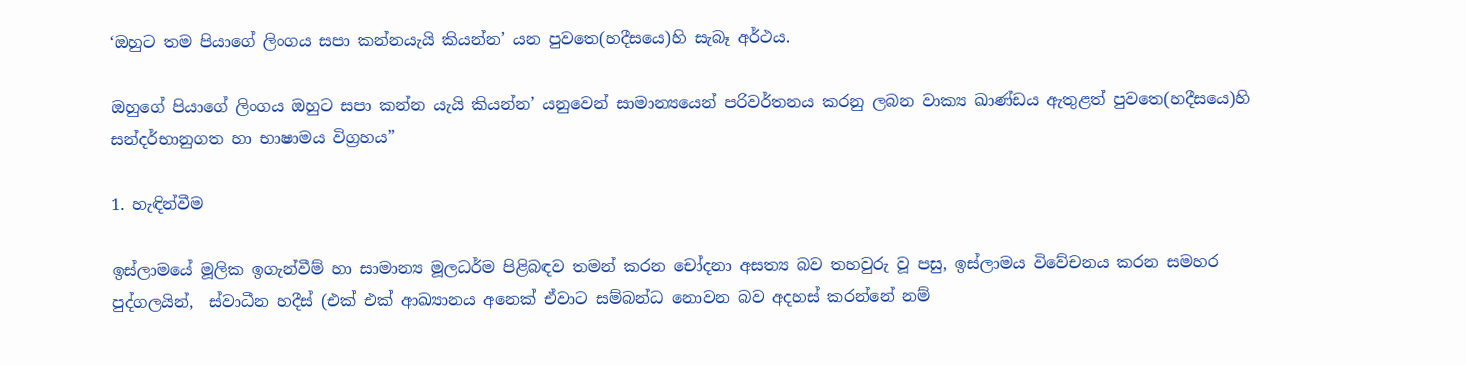‘ඔහුට තම පියාගේ ලිංගය සපා කන්නයැයි කියන්න’ යන පුවතෙ(හදීසයෙ)හි සැබෑ අර්ථය.

ඔහුගේ පියාගේ ලිංගය ඔහුට සපා කන්න යැයි කියන්න’ යනුවෙන් සාමාන්‍යයෙන් පරිවර්තනය කරනු ලබන වාක්‍ය ඛාණ්ඩය ඇතුළත් පුවතෙ(හදීසයෙ)හි සන්දර්භානුගත හා භාෂාමය විග්‍රහය”

1. හැඳින්වීම

ඉස්ලාමයේ මූලික ඉගැන්වීම් හා සාමාන්‍ය මූලධර්ම පිළිබඳව තමන් කරන චෝදනා අසත්‍ය බව තහවුරු වූ පසු, ඉස්ලාමය විවේචනය කරන සමහර පුද්ගලයින්,  ස්වාධීන හදීස් (එක් එක් ආඛ්‍යානය අනෙක් ඒවාට සම්බන්ධ නොවන බව අදහස් කරන්නේ නම්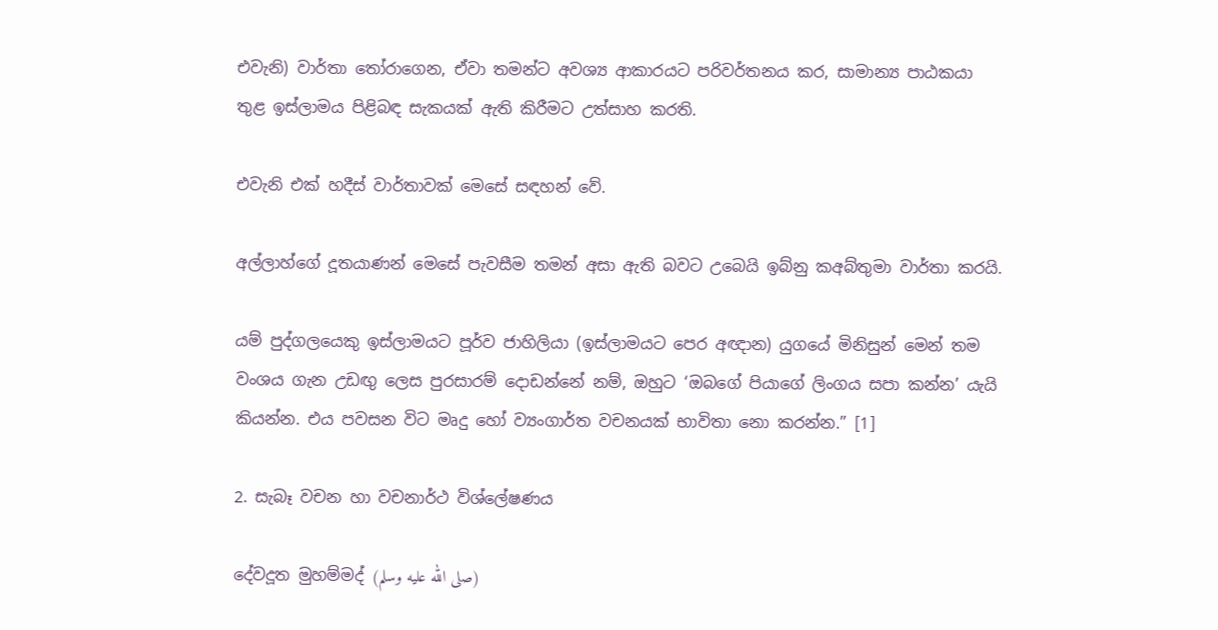එවැනි) වාර්තා තෝරාගෙන, ඒවා තමන්ට අවශ්‍ය ආකාරයට පරිවර්තනය කර, සාමාන්‍ය පාඨකයා තුළ ඉස්ලාමය පිළිබඳ සැකයක් ඇති කිරීමට උත්සාහ කරති.

එවැනි එක් හදීස් වාර්තාවක් මෙසේ සඳහන් වේ.

අල්ලාහ්ගේ දූතයාණන් මෙසේ පැවසීම තමන් අසා ඇති බවට උබෙයි ඉබ්නු කඅබ්තුමා වාර්තා කරයි.

යම් පුද්ගලයෙකු ඉස්ලාමයට පූර්ව ජාහිලියා (ඉස්ලාමයට පෙර අඥාන) යුගයේ මිනිසුන් මෙන් තම වංශය ගැන උඩඟු ලෙස පුරසාරම් දොඩන්නේ නම්, ඔහුට ‘ඔබගේ පියාගේ ලිංගය සපා කන්න’ යැයි කියන්න. එය පවසන විට මෘදු හෝ ව්‍යංගාර්ත වචනයක් භාවිතා නො කරන්න.” [1]

2. සැබෑ වචන හා වචනාර්ථ විශ්ලේෂණය

දේවදූත මුහම්මද් (صلى الله عليه وسلم)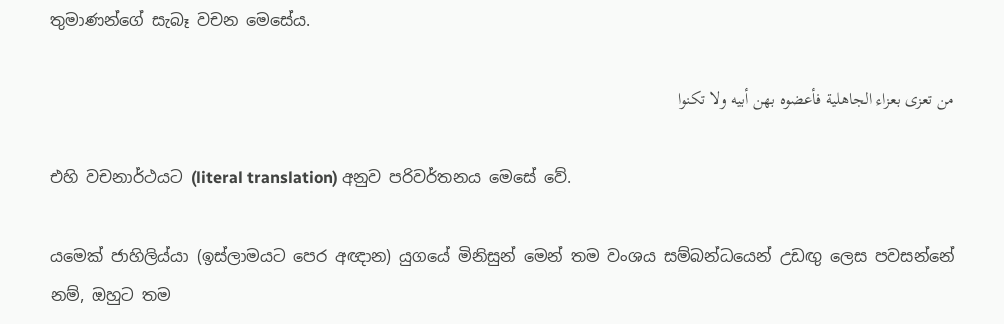තුමාණන්ගේ සැබෑ වචන මෙසේය.

من تعزى بعزاء الجاهلية فأعضوه بهن أبيه ولا تكنوا

එහි වචනාර්ථයට (literal translation) අනුව පරිවර්තනය මෙසේ වේ.

යමෙක් ජාහිලිය්යා (ඉස්ලාමයට පෙර අඥාන) යුගයේ මිනිසුන් මෙන් තම වංශය සම්බන්ධයෙන් උඩඟු ලෙස පවසන්නේ නම්, ඔහුට තම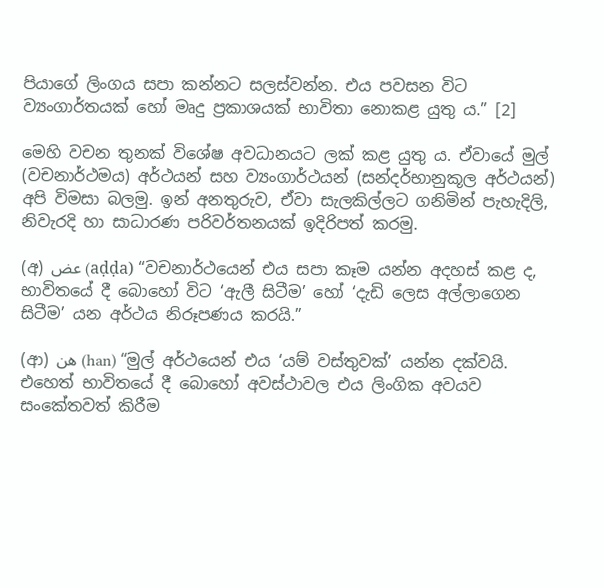පියාගේ ලිංගය සපා කන්නට සලස්වන්න. එය පවසන විට ව්‍යංගාර්තයක් හෝ මෘදු ප්‍රකාශයක් භාවිතා නොකළ යුතු ය.” [2]

මෙහි වචන තුනක් විශේෂ අවධානයට ලක් කළ යුතු ය. ඒවායේ මුල් (වචනාර්ථමය) අර්ථයන් සහ ව්‍යංගාර්ථයන් (සන්දර්භානුකූල අර්ථයන්) අපි විමසා බලමු. ඉන් අනතුරුව, ඒවා සැලකිල්ලට ගනිමින් පැහැදිලි, නිවැරදි හා සාධාරණ පරිවර්තනයක් ඉදිරිපත් කරමු.

(අ) عض (aḍḍa) “වචනාර්ථයෙන් එය සපා කෑම යන්න අදහස් කළ ද, භාවිතයේ දී බොහෝ විට ‘ඇලී සිටීම’ හෝ ‘දැඩි ලෙස අල්ලාගෙන සිටීම’ යන අර්ථය නිරූපණය කරයි.”

(ආ) هن (han) “මුල් අර්ථයෙන් එය ‘යම් වස්තුවක්’ යන්න දක්වයි. එහෙත් භාවිතයේ දී බොහෝ අවස්ථාවල එය ලිංගික අවයව සංකේතවත් කිරීම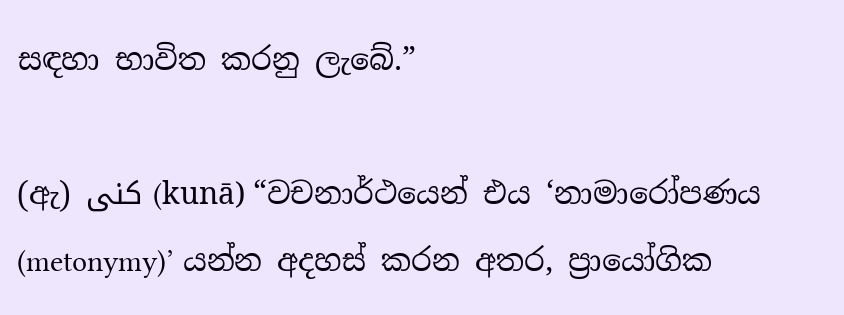සඳහා භාවිත කරනු ලැබේ.”

(ඇ) كنى (kunā) “වචනාර්ථයෙන් එය ‘නාමාරෝපණය (metonymy)’ යන්න අදහස් කරන අතර, ප්‍රායෝගික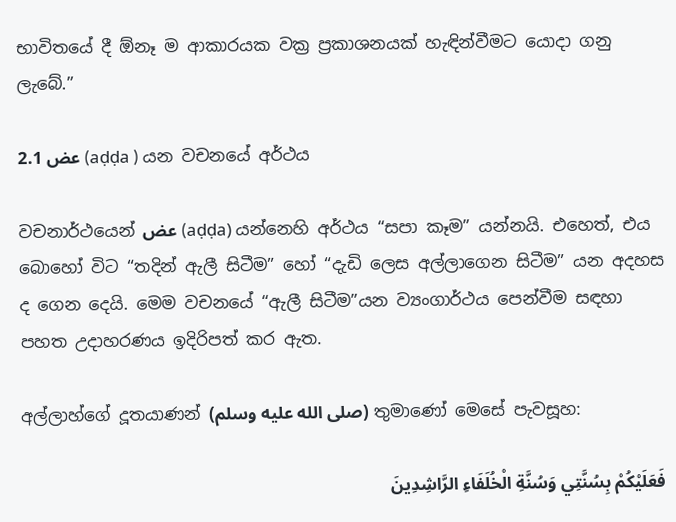භාවිතයේ දී ඕනෑ ම ආකාරයක වක්‍ර ප්‍රකාශනයක් හැඳින්වීමට යොදා ගනු ලැබේ.”

2.1 عض (aḍḍa ) යන වචනයේ අර්ථය

වචනාර්ථයෙන් عض (aḍḍa) යන්නෙහි අර්ථය “සපා කෑම” යන්නයි. එහෙත්, එය බොහෝ විට “තදින් ඇලී සිටීම” හෝ “දැඩි ලෙස අල්ලාගෙන සිටීම” යන අදහස ද ගෙන දෙයි. මෙම වචනයේ “ඇලී සිටීම”යන ව්‍යංගාර්ථය පෙන්වීම සඳහා පහත උදාහරණය ඉදිරිපත් කර ඇත.

අල්ලාහ්ගේ දූතයාණන් (صلى الله عليه وسلم) තුමාණෝ මෙසේ පැවසූහ:

فَعَلَيْكُمْ بِسُنَّتِي وَسُنَّةِ الْخُلَفَاءِ الرَّاشِدِينَ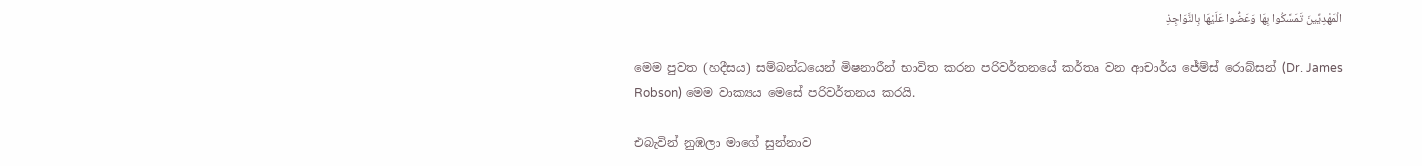الْمَهْدِيِّينَ تَمَسَّكُوا بِهَا وَعَضُّوا عَلَيْهَا بِالنَّوَاجِذِ

මෙම පුවත (හදීසය) සම්බන්ධයෙන් මිෂනාරීන් භාවිත කරන පරිවර්තනයේ කර්තෘ වන ආචාර්ය ජේම්ස් රොබ්සන් (Dr. James Robson) මෙම වාක්‍යය මෙසේ පරිවර්තනය කරයි.

එබැවින් නුඹලා මාගේ සුන්නාව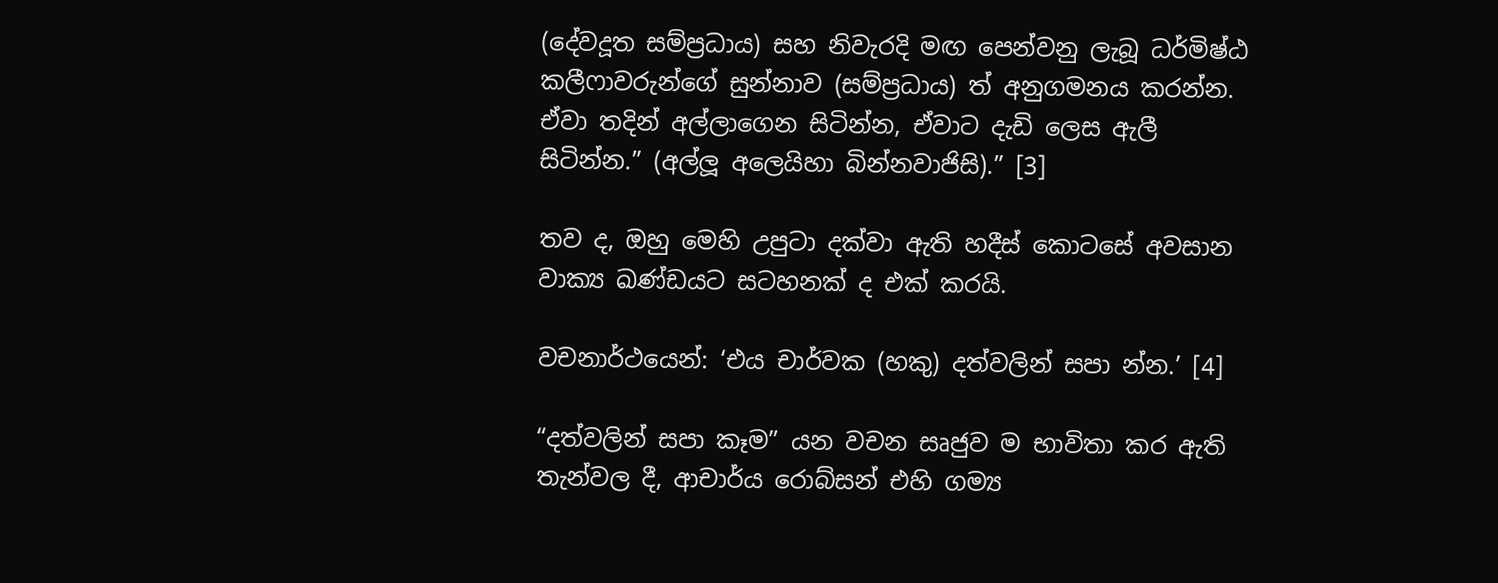(දේවදූත සම්ප්‍රධාය) සහ නිවැරදි මඟ පෙන්වනු ලැබූ ධර්මිෂ්ඨ කලීෆාවරුන්ගේ සුන්නාව (සම්ප්‍රධාය) ත් අනුගමනය කරන්න. ඒවා තදින් අල්ලාගෙන සිටින්න, ඒවාට දැඩි ලෙස ඇලී සිටින්න.” (අල්ලූ අලෙයිහා බින්නවාජිසි).” [3]

තව ද, ඔහු මෙහි උපුටා දක්වා ඇති හදීස් කොටසේ අවසාන වාක්‍ය ඛණ්ඩයට සටහනක් ද එක් කරයි.

වචනාර්ථයෙන්: ‘එය චාර්වක (හකු) දත්වලින් සපා න්න.’ [4]

“දත්වලින් සපා කෑම” යන වචන සෘජුව ම භාවිතා කර ඇති තැන්වල දී, ආචාර්ය රොබ්සන් එහි ගම්‍ය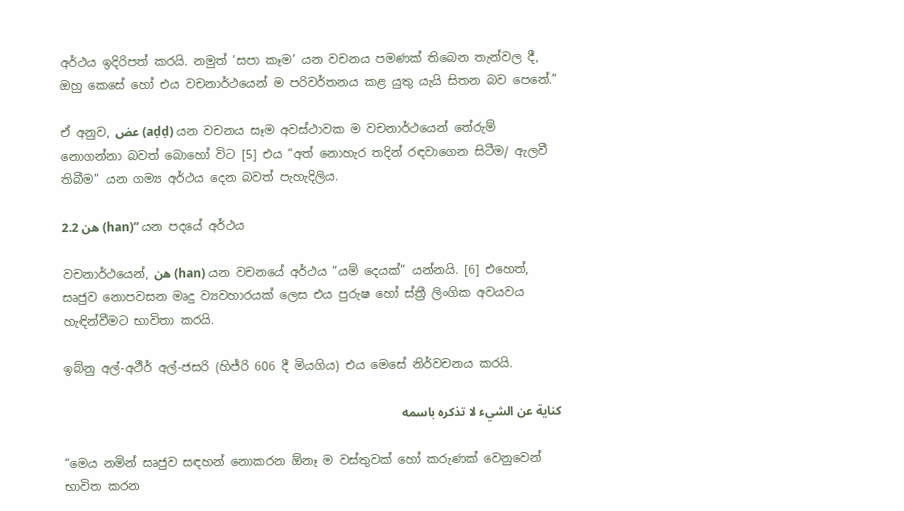අර්ථය ඉදිරිපත් කරයි. නමුත් ‘සපා කෑම’ යන වචනය පමණක් තිබෙන තැන්වල දී, ඔහු කෙසේ හෝ එය වචනාර්ථයෙන් ම පරිවර්තනය කළ යුතු යැයි සිතන බව පෙනේ.”

ඒ අනුව, عض (aḍḍ) යන වචනය සෑම අවස්ථාවක ම වචනාර්ථයෙන් තේරුම් නොගන්නා බවත් බොහෝ විට [5] එය “අත් නොහැර තදින් රඳවාගෙන සිටීම/ ඇලවී තිබීම” යන ගම්‍ය අර්ථය දෙන බවත් පැහැදිලිය.

2.2 هن (han)” යන පදයේ අර්ථය

වචනාර්ථයෙන්, هن (han) යන වචනයේ අර්ථය “යම් දෙයක්” යන්නයි. [6] එහෙත්, සෘජුව නොපවසන මෘදු ව්‍යවහාරයක් ලෙස එය පුරුෂ හෝ ස්ත්‍රී ලිංගික අවයවය හැඳින්වීමට භාවිතා කරයි.

ඉබ්නු අල්-අථීර් අල්-ජසරි (හිජ්රි 606 දී මියගිය) එය මෙසේ නිර්වචනය කරයි.

كناية عن الشيء لا تذكره باسمه

“මෙය නමින් සෘජුව සඳහන් නොකරන ඕනෑ ම වස්තුවක් හෝ කරුණක් වෙනුවෙන් භාවිත කරන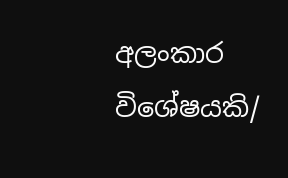අලංකාර විශේෂයකි/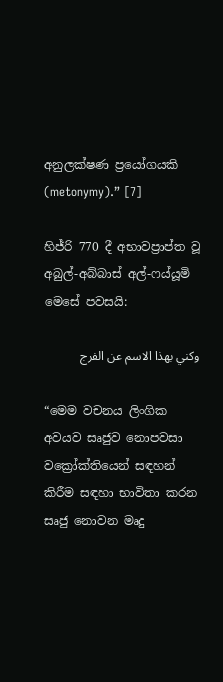අනුලක්ෂණ ප්‍රයෝගයකි (metonymy).” [7]

හිජ්රි 770 දී අභාවප්‍රාප්ත වූ අබුල්-අබ්බාස් අල්-ෆය්යූමි මෙසේ පවසයි:

وكني بهذا الاسم عن الفرج

“මෙම වචනය ලිංගික අවයව සෘජුව නොපවසා වක්‍රෝක්තියෙන් සඳහන් කිරීම සඳහා භාවිතා කරන සෘජු නොවන මෘදු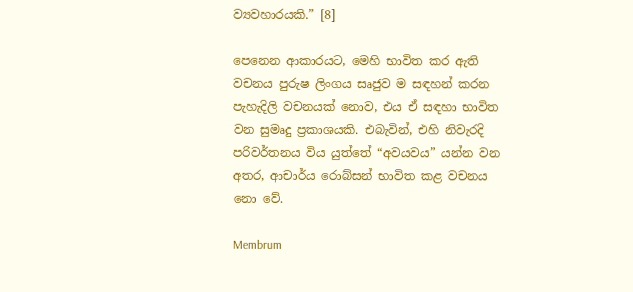ව්‍යවහාරයකි.” [8]

පෙනෙන ආකාරයට, මෙහි භාවිත කර ඇති වචනය පුරුෂ ලිංගය සෘජුව ම සඳහන් කරන පැහැදිලි වචනයක් නොව, එය ඒ සඳහා භාවිත වන සුමෘදු ප්‍රකාශයකි. එබැවින්, එහි නිවැරදි පරිවර්තනය විය යුත්තේ “අවයවය” යන්න වන අතර, ආචාර්ය රොබ්සන් භාවිත කළ වචනය නො වේ.

Membrum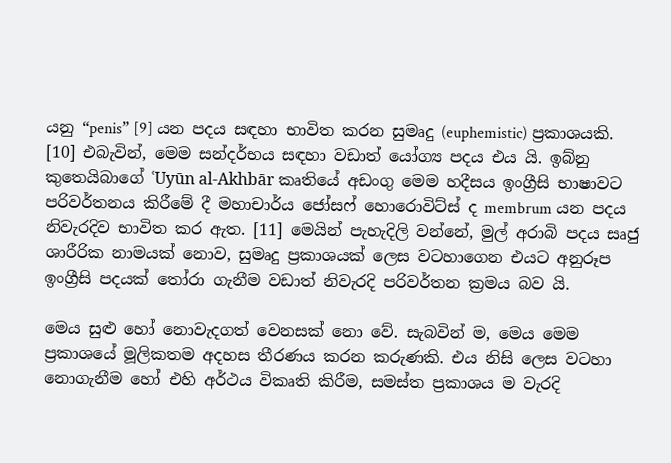යනු “penis” [9] යන පදය සඳහා භාවිත කරන සුමෘදු (euphemistic) ප්‍රකාශයකි. [10] එබැවින්, මෙම සන්දර්භය සඳහා වඩාත් යෝග්‍ය පදය එය යි. ඉබ්නු කුතෙයිබාගේ ʿUyūn al-Akhbār කෘතියේ අඩංගු මෙම හදීසය ඉංග්‍රීසි භාෂාවට පරිවර්තනය කිරීමේ දී මහාචාර්ය ජෝසෆ් හොරොවිට්ස් ද membrum යන පදය නිවැරදිව භාවිත කර ඇත. [11] මෙයින් පැහැදිලි වන්නේ, මුල් අරාබි පදය සෘජු ශාරීරික නාමයක් නොව, සුමෘදු ප්‍රකාශයක් ලෙස වටහාගෙන එයට අනුරූප ඉංග්‍රීසි පදයක් තෝරා ගැනීම වඩාත් නිවැරදි පරිවර්තන ක්‍රමය බව යි.

මෙය සුළු හෝ නොවැදගත් වෙනසක් නො වේ. සැබවින් ම, මෙය මෙම ප්‍රකාශයේ මූලිකතම අදහස තීරණය කරන කරුණකි. එය නිසි ලෙස වටහා නොගැනීම හෝ එහි අර්ථය විකෘති කිරීම, සමස්ත ප්‍රකාශය ම වැරදි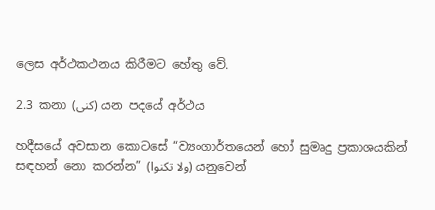ලෙස අර්ථකථනය කිරීමට හේතු වේ.

2.3 කනා (كنى) යන පදයේ අර්ථය

හදීසයේ අවසාන කොටසේ “ව්‍යංගාර්තයෙන් හෝ සුමෘදු ප්‍රකාශයකින් සඳහන් නො කරන්න” (ولا تكنوا) යනුවෙන්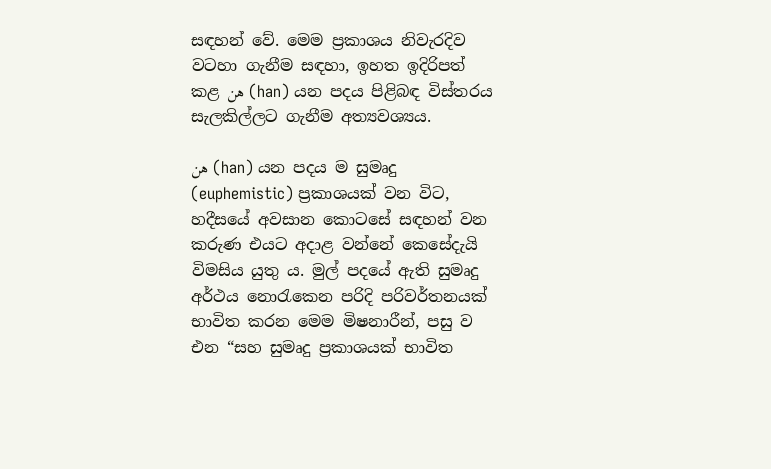සඳහන් වේ. මෙම ප්‍රකාශය නිවැරදිව වටහා ගැනීම සඳහා, ඉහත ඉදිරිපත් කළ هن (han) යන පදය පිළිබඳ විස්තරය සැලකිල්ලට ගැනීම අත්‍යවශ්‍යය.

هن (han) යන පදය ම සුමෘදු (euphemistic) ප්‍රකාශයක් වන විට, හදීසයේ අවසාන කොටසේ සඳහන් වන කරුණ එයට අදාළ වන්නේ කෙසේදැයි විමසිය යුතු ය. මුල් පදයේ ඇති සුමෘදු අර්ථය නොරැකෙන පරිදි පරිවර්තනයක් භාවිත කරන මෙම මිෂනාරීන්, පසු ව එන “සහ සුමෘදු ප්‍රකාශයක් භාවිත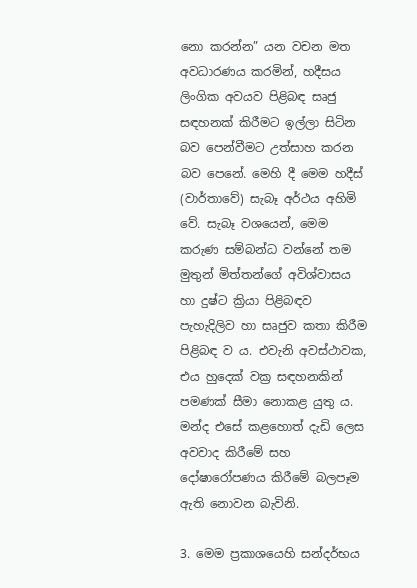නො කරන්න” යන වචන මත අවධාරණය කරමින්, හදීසය ලිංගික අවයව පිළිබඳ සෘජු සඳහනක් කිරීමට ඉල්ලා සිටින බව පෙන්වීමට උත්සාහ කරන බව පෙනේ. මෙහි දී මෙම හදීස් (වාර්තාවේ) සැබෑ අර්ථය අහිමි වේ. සැබෑ වශයෙන්, මෙම කරුණ සම්බන්ධ වන්නේ තම මුතුන් මිත්තන්ගේ අවිශ්වාසය හා දුෂ්ට ක්‍රියා පිළිබඳව පැහැදිලිව හා සෘජුව කතා කිරීම පිළිබඳ ව ය. එවැනි අවස්ථාවක, එය හුදෙක් වක්‍ර සඳහනකින් පමණක් සීමා නොකළ යුතු ය. මන්ද එසේ කළහොත් දැඩි ලෙස අවවාද කිරීමේ සහ දෝෂාරෝපණය කිරීමේ බලපෑම ඇති නොවන බැවිනි.

3. මෙම ප්‍රකාශයෙහි සන්දර්භය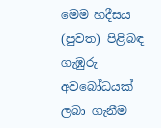මෙම හදීසය (පුවත) පිළිබඳ ගැඹුරු අවබෝධයක් ලබා ගැනීම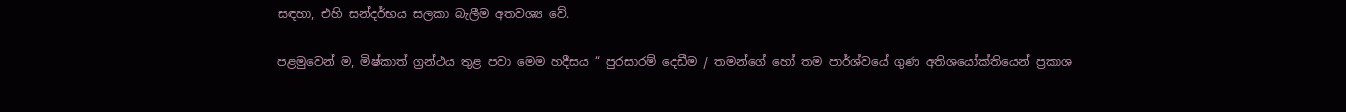සඳහා, එහි සන්දර්භය සලකා බැලීම අතවශ්‍ය වේ.

පළමුවෙන් ම, මිෂ්කාත් ග්‍රන්ථය තුළ පවා මෙම හදීසය “ පුරසාරම් දෙඩීම / තමන්ගේ හෝ තම පාර්ශ්වයේ ගුණ අතිශයෝක්තියෙන් ප්‍රකාශ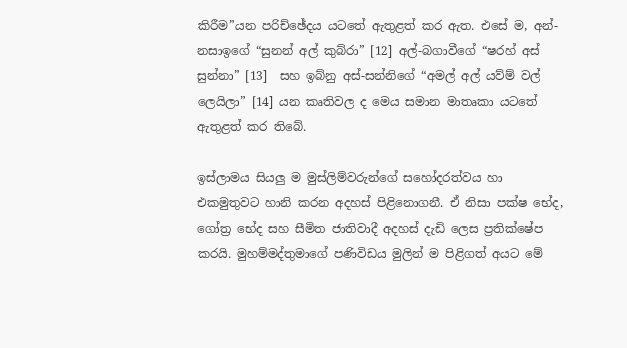කිරීම”යන පරිච්ඡේදය යටතේ ඇතුළත් කර ඇත. එසේ ම, අන්-නසාඉගේ “සුනන් අල් කුබ්රා” [12] අල්-බගාවීගේ “ෂරහ් අස් සුන්නා” [13]  සහ ඉබ්නු අස්-සන්නිගේ “අමල් අල් යව්ම් වල් ලෙයිලා” [14] යන කෘතිවල ද මෙය සමාන මාතෘකා යටතේ ඇතුළත් කර තිබේ.

ඉස්ලාමය සියලු ම මුස්ලිම්වරුන්ගේ සහෝදරත්වය හා එකමුතුවට හානි කරන අදහස් පිළිනොගනී. ඒ නිසා පක්ෂ භේද, ගෝත්‍ර භේද සහ සීමිත ජාතිවාදී අදහස් දැඩි ලෙස ප්‍රතික්ෂේප කරයි. මුහම්මද්තුමාගේ පණිවිඩය මුලින් ම පිළිගත් අයට මේ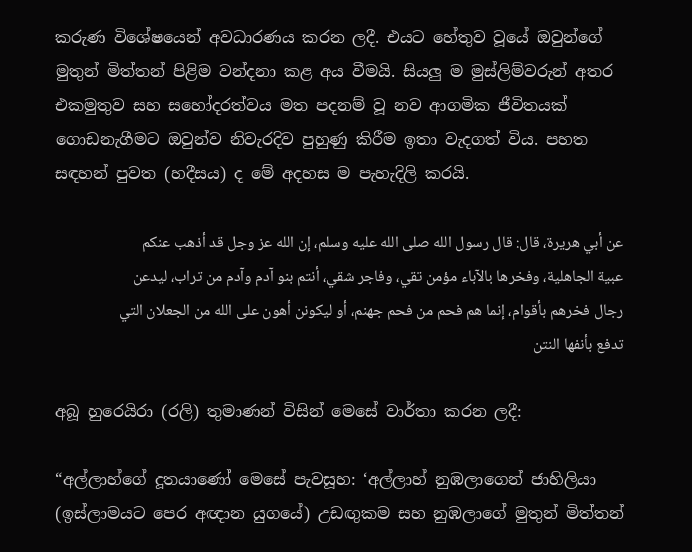කරුණ විශේෂයෙන් අවධාරණය කරන ලදී. එයට හේතුව වූයේ ඔවුන්ගේ මුතුන් මිත්තන් පිළිම වන්දනා කළ අය වීමයි. සියලු ම මුස්ලිම්වරුන් අතර එකමුතුව සහ සහෝදරත්වය මත පදනම් වූ නව ආගමික ජීවිතයක් ගොඩනැගීමට ඔවුන්ව නිවැරදිව පුහුණු කිරීම ඉතා වැදගත් විය. පහත සඳහන් පුවත (හදීසය) ද මේ අදහස ම පැහැදිලි කරයි.

عن أبي هريرة، قال: قال رسول الله صلى الله عليه وسلم، إن الله عز وجل قد أذهب عنكم عبية الجاهلية، وفخرها بالآباء مؤمن تقي، وفاجر شقي، أنتم بنو آدم وآدم من تراب، ليدعن رجال فخرهم بأقوام، إنما هم فحم من فحم جهنم، أو ليكونن أهون على الله من الجعلان التي تدفع بأنفها النتن

අබූ හුරෙයිරා (රලි) තුමාණන් විසින් මෙසේ වාර්තා කරන ලදී:

“අල්ලාහ්ගේ දූතයාණෝ මෙසේ පැවසූහ: ‘අල්ලාහ් නුඹලාගෙන් ජාහිලියා (ඉස්ලාමයට පෙර අඥාන යුගයේ) උඩඟුකම සහ නුඹලාගේ මුතුන් මිත්තන්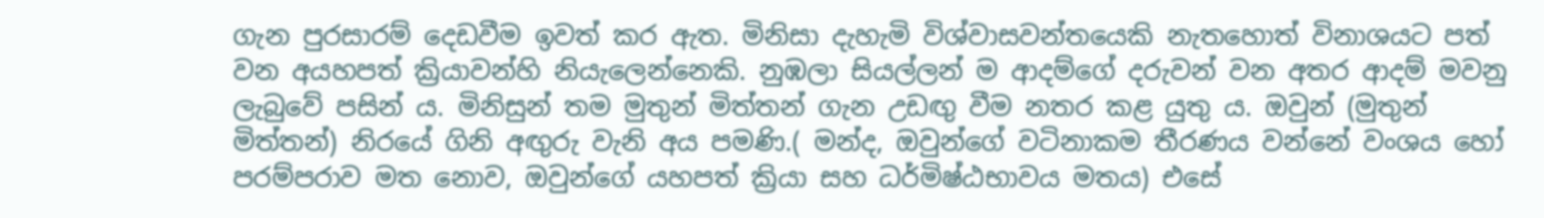ගැන පුරසාරම් දෙඩවීම ඉවත් කර ඇත. මිනිසා දැහැමි විශ්වාසවන්තයෙකි නැතහොත් විනාශයට පත් වන අයහපත් ක්‍රියාවන්හි නියැලෙන්නෙකි. නුඹලා සියල්ලන් ම ආදම්ගේ දරුවන් වන අතර ආදම් මවනු ලැබුවේ පසින් ය. මිනිසුන් තම මුතුන් මිත්තන් ගැන උඩඟු වීම නතර කළ යුතු ය. ඔවුන් (මුතුන් මිත්තන්) නිරයේ ගිනි අඟුරු වැනි අය පමණි.( මන්ද, ඔවුන්ගේ වටිනාකම තීරණය වන්නේ වංශය හෝ පරම්පරාව මත නොව, ඔවුන්ගේ යහපත් ක්‍රියා සහ ධර්මිෂ්ඨභාවය මතය) එසේ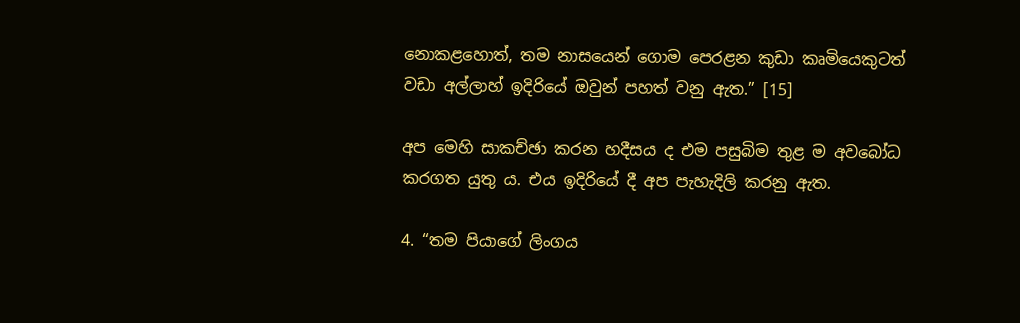නොකළහොත්, තම නාසයෙන් ගොම පෙරළන කුඩා කෘමියෙකුටත් වඩා අල්ලාහ් ඉදිරියේ ඔවුන් පහත් වනු ඇත.” [15]

අප මෙහි සාකච්ඡා කරන හදීසය ද එම පසුබිම තුළ ම අවබෝධ කරගත යුතු ය. එය ඉදිරියේ දී අප පැහැදිලි කරනු ඇත.

4. “තම පියාගේ ලිංගය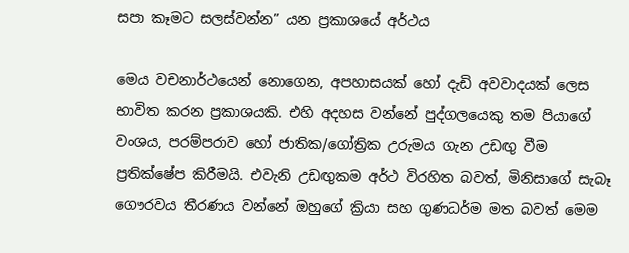සපා කෑමට සලස්වන්න” යන ප්‍රකාශයේ අර්ථය

මෙය වචනාර්ථයෙන් නොගෙන, අපහාසයක් හෝ දැඩි අවවාදයක් ලෙස භාවිත කරන ප්‍රකාශයකි. එහි අදහස වන්නේ පුද්ගලයෙකු තම පියාගේ වංශය, පරම්පරාව හෝ ජාතික/ගෝත්‍රික උරුමය ගැන උඩඟු වීම ප්‍රතික්ෂේප කිරීමයි. එවැනි උඩඟුකම අර්ථ විරහිත බවත්, මිනිසාගේ සැබෑ ගෞරවය තීරණය වන්නේ ඔහුගේ ක්‍රියා සහ ගුණධර්ම මත බවත් මෙම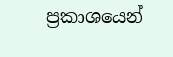ප්‍රකාශයෙන්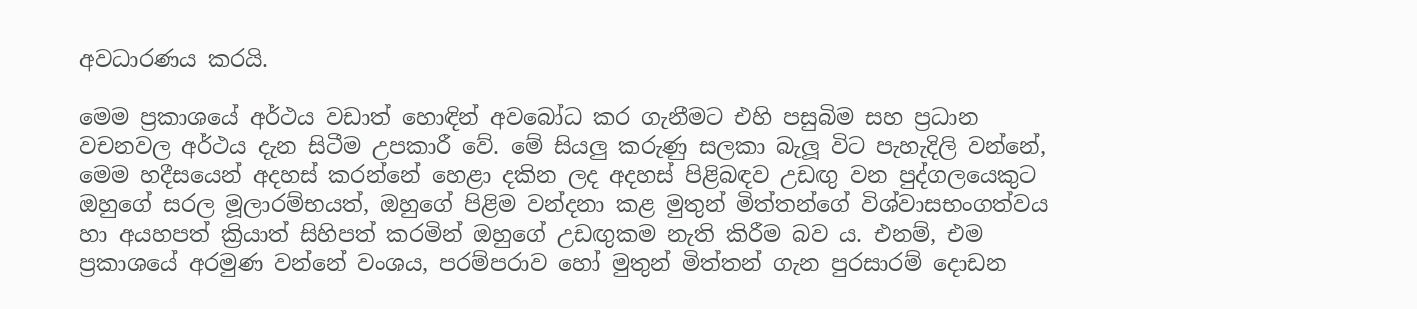අවධාරණය කරයි.

මෙම ප්‍රකාශයේ අර්ථය වඩාත් හොඳින් අවබෝධ කර ගැනීමට එහි පසුබිම සහ ප්‍රධාන වචනවල අර්ථය දැන සිටීම උපකාරී වේ. මේ සියලු කරුණු සලකා බැලූ විට පැහැදිලි වන්නේ, මෙම හදීසයෙන් අදහස් කරන්නේ හෙළා දකින ලද අදහස් පිළිබඳව උඩඟු වන පුද්ගලයෙකුට ඔහුගේ සරල මූලාරම්භයත්, ඔහුගේ පිළිම වන්දනා කළ මුතුන් මිත්තන්ගේ විශ්වාසභංගත්වය හා අයහපත් ක්‍රියාත් සිහිපත් කරමින් ඔහුගේ උඩඟුකම නැති කිරීම බව ය. එනම්, එම ප්‍රකාශයේ අරමුණ වන්නේ වංශය, පරම්පරාව හෝ මුතුන් මිත්තන් ගැන පුරසාරම් දොඩන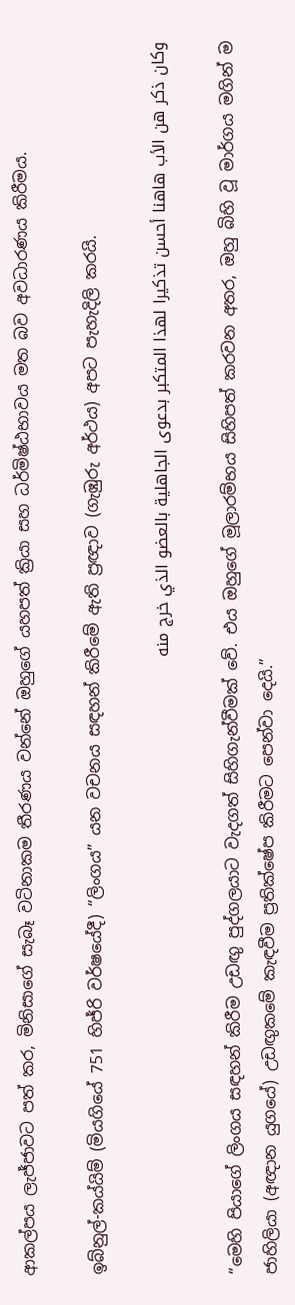ආකල්පය ලැජ්ජාවට පත් කර, මිනිසාගේ සැබෑ වටිනාකම තීරණය වන්නේ ඔහුගේ යහපත් ක්‍රියා සහ ධර්මිෂ්ඨභාවය මත බව අවධාරණය කිරීමය.

ඉබ්නුල්-කය්යිම් (මියගියේ 751 හිජ්රි වර්ෂයේදී) “ලිංගය” යන වචනය සඳහන් කිරීමේ ඇති ප්‍රඥාව (ගැඹුරු අර්ථය) අපට පැහැදිලි කරයි.

وكان ذكر هن الأب هاهنا أحسن تذكيرا لهذا المتكبر بدعوى الجاهلية بالعضو الذي خرج منه

“මෙහි පියාගේ ලිංගය සඳහන් කිරීම උඩඟු පුද්ගලයාට වැදගත් සිහිගැන්වීමක් වේ. එය ඔහුගේ මූලාරම්භය සිහිපත් කරවන අතර, ඔහු බිහි වූ මාර්ගය මගින් ම ජාහිලියා (අඥාන යුගයේ) උඩඟුකමේ කැඳවීම ප්‍රතික්ෂේප කිරීමට පෙන්වා දෙයි.”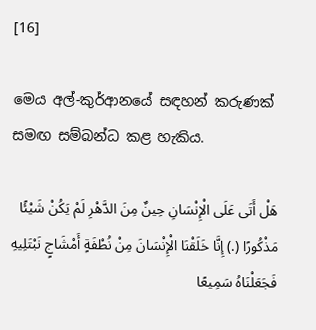[16]

මෙය අල්-කුර්ආනයේ සඳහන් කරුණක් සමඟ සම්බන්ධ කළ හැකිය.

هَلْ أَتَى عَلَى الْإِنْسَانِ حِينٌ مِنَ الدَّهْرِ لَمْ يَكُنْ شَيْئًا مَذْكُورًا (.) إِنَّا خَلَقْنَا الْإِنْسَانَ مِنْ نُطْفَةٍ أَمْشَاجٍ نَبْتَلِيهِ فَجَعَلْنَاهُ سَمِيعًا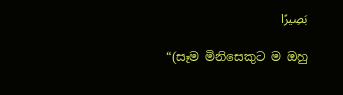بَصِيرًا

“(සෑම මිනිසෙකුට ම ඔහු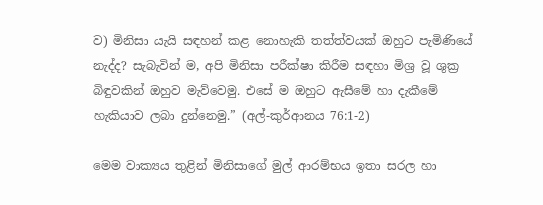ව) මිනිසා යැයි සඳහන් කළ නොහැකි තත්ත්වයක් ඔහුට පැමිණියේ නැද්ද? සැබැවින් ම, අපි මිනිසා පරීක්ෂා කිරීම සඳහා මිශ්‍ර වූ ශුක්‍ර බිඳුවකින් ඔහුව මැව්වෙමු. එසේ ම ඔහුට ඇසීමේ හා දැකීමේ හැකියාව ලබා දුන්නෙමු.” (අල්-කුර්ආනය 76:1-2)

මෙම වාක්‍යය තුළින් මිනිසාගේ මුල් ආරම්භය ඉතා සරල හා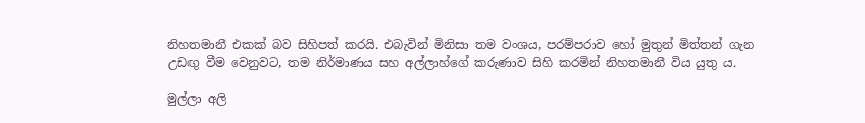නිහතමානී එකක් බව සිහිපත් කරයි. එබැවින් මිනිසා තම වංශය, පරම්පරාව හෝ මුතුන් මිත්තන් ගැන උඩඟු වීම වෙනුවට, තම නිර්මාණය සහ අල්ලාහ්ගේ කරුණාව සිහි කරමින් නිහතමානී විය යුතු ය.

මුල්ලා අලි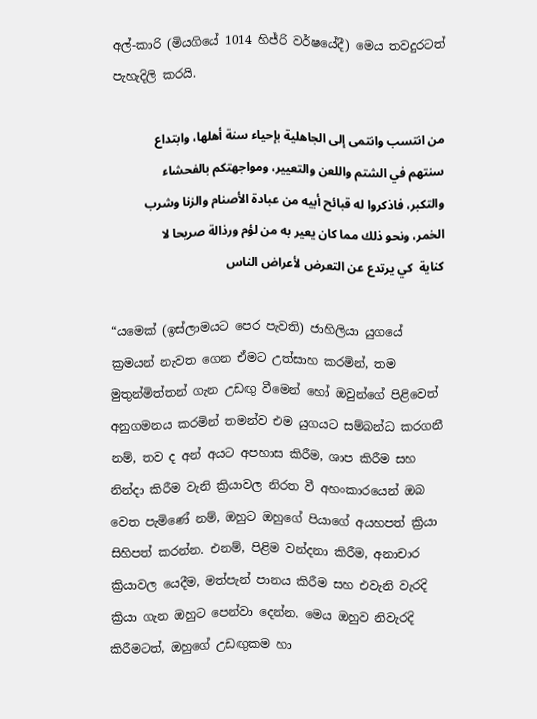අල්-කාරි (මියගියේ 1014 හිජ්රි වර්ෂයේදී) මෙය තවදුරටත් පැහැදිලි කරයි.

من انتسب وانتمى إلى الجاهلية بإحياء سنة أهلها، وابتداع سنتهم في الشتم واللعن والتعيير، ومواجهتكم بالفحشاء والتكبر، فاذكروا له قبائح أبيه من عبادة الأصنام والزنا وشرب الخمر، ونحو ذلك مما كان يعير به من لؤم ورذالة صريحا لا كناية  كي يرتدع عن التعرض لأعراض الناس

“යමෙක් (ඉස්ලාමයට පෙර පැවති) ජාහිලියා යුගයේ ක්‍රමයන් නැවත ගෙන ඒමට උත්සාහ කරමින්, තම මුතුන්මිත්තන් ගැන උඩඟු වීමෙන් හෝ ඔවුන්ගේ පිළිවෙත් අනුගමනය කරමින් තමන්ව එම යුගයට සම්බන්ධ කරගනී නම්, තව ද අන් අයට අපහාස කිරීම, ශාප කිරීම සහ නින්දා කිරීම වැනි ක්‍රියාවල නිරත වී අහංකාරයෙන් ඔබ වෙත පැමිණේ නම්, ඔහුට ඔහුගේ පියාගේ අයහපත් ක්‍රියා සිහිපත් කරන්න. එනම්, පිළිම වන්දනා කිරීම, අනාචාර ක්‍රියාවල යෙදීම, මත්පැන් පානය කිරීම සහ එවැනි වැරදි ක්‍රියා ගැන ඔහුට පෙන්වා දෙන්න. මෙය ඔහුව නිවැරදි කිරීමටත්, ඔහුගේ උඩඟුකම හා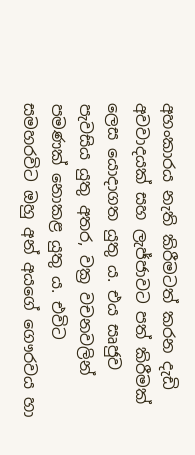අහංකාරය නැති කිරීමටත් කරන දැඩි අවවාදයක් සහ ලැජ්ජාවට පත් කිරීමක් ලෙස යොදාගත යුතු ය. එය සෘජුව පැවසිය යුතු අතර, වක්‍ර වචනවලින් පමණක් නොකළ යුතු ය. එවිට සමහරවිට ඔහු අන් අයගේ ගෞරවය හා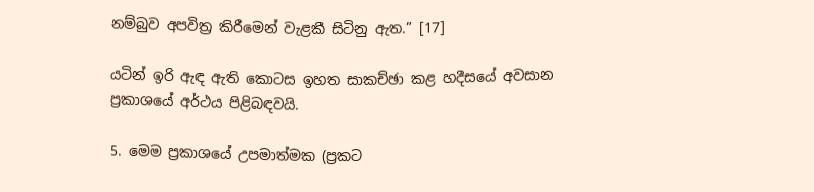නම්බුව අපවිත්‍ර කිරීමෙන් වැළකී සිටිනු ඇත.” [17]

යටින් ඉරි ඇඳ ඇති කොටස ඉහත සාකච්ඡා කළ හදීසයේ අවසාන ප්‍රකාශයේ අර්ථය පිළිබඳවයි.

5. මෙම ප්‍රකාශයේ උපමාත්මක (ප්‍රකට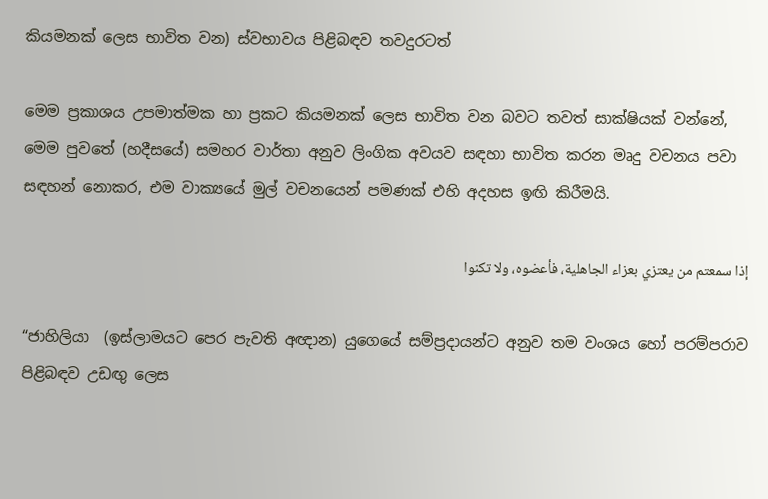කියමනක් ලෙස භාවිත වන) ස්වභාවය පිළිබඳව තවදුරටත්

මෙම ප්‍රකාශය උපමාත්මක හා ප්‍රකට කියමනක් ලෙස භාවිත වන බවට තවත් සාක්ෂියක් වන්නේ, මෙම පුවතේ (හදීසයේ) සමහර වාර්තා අනුව ලිංගික අවයව සඳහා භාවිත කරන මෘදු වචනය පවා සඳහන් නොකර, එම වාක්‍යයේ මුල් වචනයෙන් පමණක් එහි අදහස ඉඟි කිරීමයි.

إذا سمعتم من يعتزي بعزاء الجاهلية، فأعضوه، ولا تكنوا

“ජාහිලියා  (ඉස්ලාමයට පෙර පැවති අඥාන) යුගෙයේ සම්ප්‍රදායන්ට අනුව තම වංශය හෝ පරම්පරාව පිළිබඳව උඩඟු ලෙස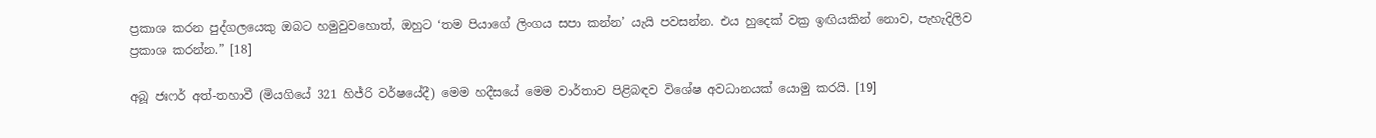ප්‍රකාශ කරන පුද්ගලයෙකු ඔබට හමුවුවහොත්, ඔහුට ‘තම පියාගේ ලිංගය සපා කන්න’ යැයි පවසන්න. එය හුදෙක් වක්‍ර ඉඟියකින් නොව, පැහැදිලිව ප්‍රකාශ කරන්න.” [18]

අබූ ජඃෆර් අත්-තහාවී (මියගියේ 321 හිජ්රි වර්ෂයේදී) මෙම හදීසයේ මෙම වාර්තාව පිළිබඳව විශේෂ අවධානයක් යොමු කරයි. [19]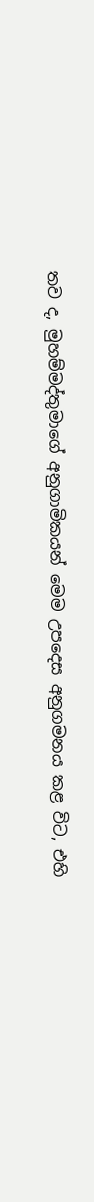තව ද, මුහම්මද්තුමාගේ අනුගාමිකයන් මෙම උපදෙස අනුගමනය කළ විට, එහි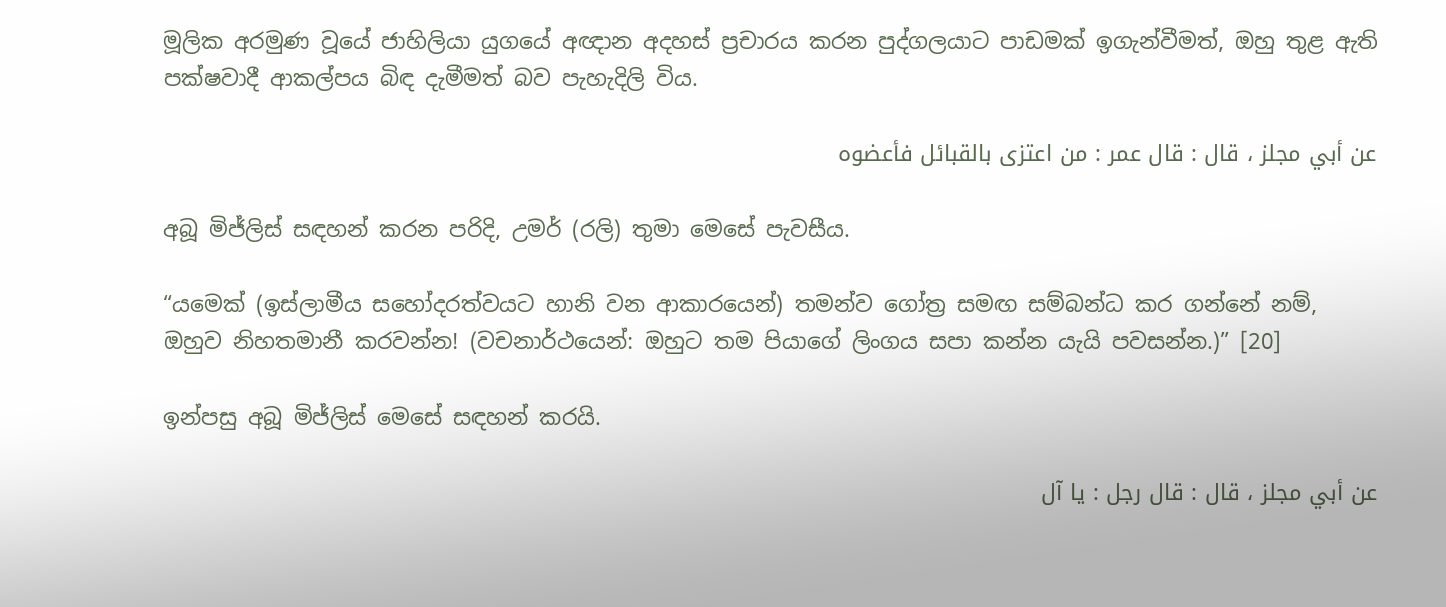මූලික අරමුණ වූයේ ජාහිලියා යුගයේ අඥාන අදහස් ප්‍රචාරය කරන පුද්ගලයාට පාඩමක් ඉගැන්වීමත්, ඔහු තුළ ඇති පක්ෂවාදී ආකල්පය බිඳ දැමීමත් බව පැහැදිලි විය.

عن أبي مجلز ، قال : قال عمر : من اعتزى بالقبائل فأعضوه

අබූ මිජ්ලිස් සඳහන් කරන පරිදි, උමර් (රලි) තුමා මෙසේ පැවසීය.

“යමෙක් (ඉස්ලාමීය සහෝදරත්වයට හානි වන ආකාරයෙන්) තමන්ව ගෝත්‍ර සමඟ සම්බන්ධ කර ගන්නේ නම්, ඔහුව නිහතමානී කරවන්න! (වචනාර්ථයෙන්: ඔහුට තම පියාගේ ලිංගය සපා කන්න යැයි පවසන්න.)” [20]

ඉන්පසු අබූ මිජ්ලිස් මෙසේ සඳහන් කරයි.

عن أبي مجلز ، قال : قال رجل : يا آل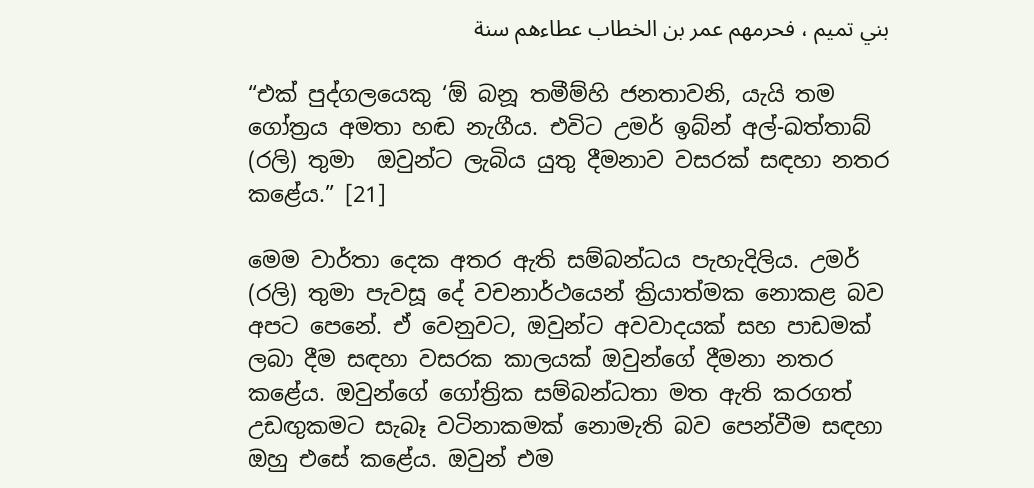بني تميم ، فحرمهم عمر بن الخطاب عطاءهم سنة

“එක් පුද්ගලයෙකු ‘ඕ බනූ තමීම්හි ජනතාවනි, යැයි තම ගෝත්‍රය අමතා හඬ නැගීය. එවිට උමර් ඉබ්න් අල්-ඛත්තාබ් (රලි) තුමා  ඔවුන්ට ලැබිය යුතු දීමනාව වසරක් සඳහා නතර කළේය.” [21]

මෙම වාර්තා දෙක අතර ඇති සම්බන්ධය පැහැදිලිය. උමර් (රලි) තුමා පැවසූ දේ වචනාර්ථයෙන් ක්‍රියාත්මක නොකළ බව අපට පෙනේ. ඒ වෙනුවට, ඔවුන්ට අවවාදයක් සහ පාඩමක් ලබා දීම සඳහා වසරක කාලයක් ඔවුන්ගේ දීමනා නතර කළේය. ඔවුන්ගේ ගෝත්‍රික සම්බන්ධතා මත ඇති කරගත් උඩඟුකමට සැබෑ වටිනාකමක් නොමැති බව පෙන්වීම සඳහා ඔහු එසේ කළේය. ඔවුන් එම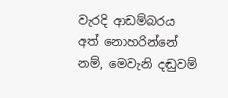වැරදි ආඩම්බරය අත් නොහරින්නේ නම්, මෙවැනි දඬුවම්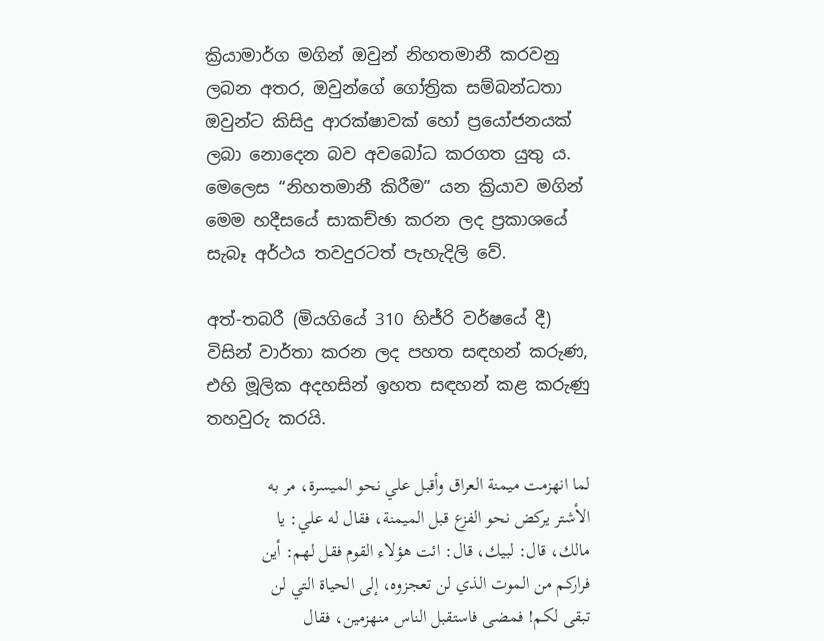ක්‍රියාමාර්ග මගින් ඔවුන් නිහතමානී කරවනු ලබන අතර, ඔවුන්ගේ ගෝත්‍රික සම්බන්ධතා ඔවුන්ට කිසිදු ආරක්ෂාවක් හෝ ප්‍රයෝජනයක් ලබා නොදෙන බව අවබෝධ කරගත යුතු ය. මෙලෙස “නිහතමානී කිරීම” යන ක්‍රියාව මගින් මෙම හදීසයේ සාකච්ඡා කරන ලද ප්‍රකාශයේ සැබෑ අර්ථය තවදුරටත් පැහැදිලි වේ.

අත්-තබරී (මියගියේ 310 හිජ්රි වර්ෂයේ දී) විසින් වාර්තා කරන ලද පහත සඳහන් කරුණ, එහි මූලික අදහසින් ඉහත සඳහන් කළ කරුණු තහවුරු කරයි.

لما انهزمت ميمنة العراق وأقبل علي نحو الميسرة، مر به الأشتر يركض نحو الفزع قبل الميمنة، فقال له علي: يا مالك، قال: لبيك، قال: ائت هؤلاء القوم فقل لهم: أين فراركم من الموت الذي لن تعجزوه، إلى الحياة التي لن تبقى لكم! فمضى فاستقبل الناس منهزمين، فقال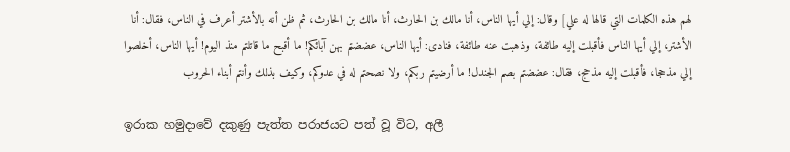لهم هذه الكلمات التي قالها له علي] وقال: إلي أيها الناس، أنا مالك بن الحارث، أنا مالك بن الحارث، ثم ظن أنه بالأشتر أعرف في الناس، فقال: أنا الأشتر، إلي أيها الناس فأقبلت إليه طائفة، وذهبت عنه طائفة، فنادى: أيها الناس، عضضتم بهن آبائكم! ما أقبح ما قاتلتم منذ اليوم! أيها الناس، أخلصوا إلي مذحجا، فأقبلت إليه مذحج، فقال: عضضتم بصم الجندل! ما أرضيتم ربكم، ولا نصحتم له في عدوكم، وكيف بذلك وأنتم أبناء الحروب

ඉරාක හමුදාවේ දකුණු පැත්ත පරාජයට පත් වූ විට, අලී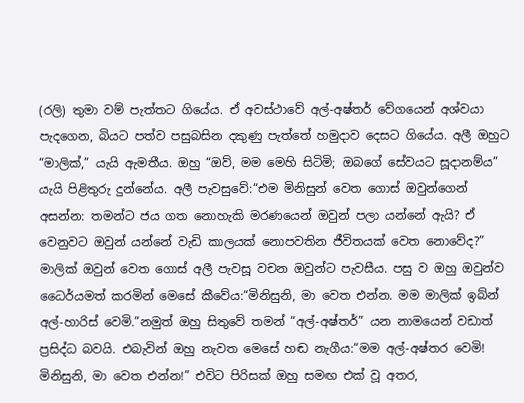(රලි) තුමා වම් පැත්තට ගියේය. ඒ අවස්ථාවේ අල්-අෂ්තර් වේගයෙන් අශ්වයා පැදගෙන, බියට පත්ව පසුබසින දකුණු පැත්තේ හමුදාව දෙසට ගියේය. අලී ඔහුට “මාලික්,” යැයි ඇමතීය. ඔහු “ඔව්, මම මෙහි සිටිමි; ඔබගේ සේවයට සූදානම්ය” යැයි පිළිතුරු දුන්නේය. අලී පැවසුවේ:“එම මිනිසුන් වෙත ගොස් ඔවුන්ගෙන් අසන්න: තමන්ට ජය ගත නොහැකි මරණයෙන් ඔවුන් පලා යන්නේ ඇයි? ඒ වෙනුවට ඔවුන් යන්නේ වැඩි කාලයක් නොපවතින ජීවිතයක් වෙත නොවේද?” මාලික් ඔවුන් වෙත ගොස් අලී පැවසූ වචන ඔවුන්ට පැවසීය. පසු ව ඔහු ඔවුන්ව ධෛර්යමත් කරමින් මෙසේ කීවේය:“මිනිසුනි, මා වෙත එන්න. මම මාලික් ඉබ්න් අල්-හාරිස් වෙමි.”නමුත් ඔහු සිතුවේ තමන් “අල්-අෂ්තර්” යන නාමයෙන් වඩාත් ප්‍රසිද්ධ බවයි. එබැවින් ඔහු නැවත මෙසේ හඬ නැගීය:“මම අල්-අෂ්තර වෙමි! මිනිසුනි, මා වෙත එන්න!” එවිට පිරිසක් ඔහු සමඟ එක් වූ අතර,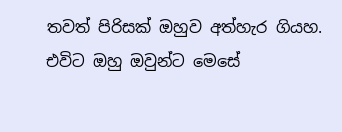තවත් පිරිසක් ඔහුව අත්හැර ගියහ. එවිට ඔහු ඔවුන්ට මෙසේ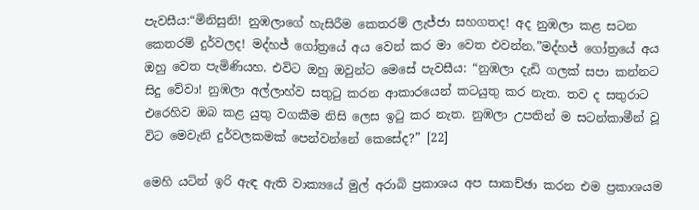පැවසීය:“මිනිසුනි! නුඹලාගේ හැසිරීම කෙතරම් ලැජ්ජා සහගතද! අද නුඹලා කළ සටන කෙතරම් දුර්වලද! මද්හජ් ගෝත්‍රයේ අය වෙන් කර මා වෙත එවන්න.”මද්හජ් ගෝත්‍රයේ අය ඔහු වෙත පැමිණියහ. එවිට ඔහු ඔවුන්ට මෙසේ පැවසීය: “නුඹලා දැඩි ගලක් සපා කන්නට සිදු වේවා! නුඹලා අල්ලාහ්ව සතුටු කරන ආකාරයෙන් කටයුතු කර නැත. තව ද සතුරාට එරෙහිව ඔබ කළ යුතු වගකීම නිසි ලෙස ඉටු කර නැත. නුඹලා උපතින් ම සටන්කාමීන් වූ විට මෙවැනි දුර්වලකමක් පෙන්වන්නේ කෙසේද?” [22]

මෙහි යටින් ඉරි ඇඳ ඇති වාක්‍යයේ මුල් අරාබි ප්‍රකාශය අප සාකච්ඡා කරන එම ප්‍රකාශයම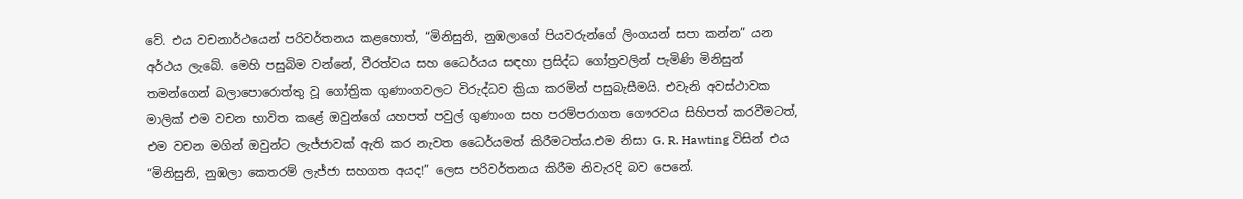වේ. එය වචනාර්ථයෙන් පරිවර්තනය කළහොත්, “මිනිසුනි, නුඹලාගේ පියවරුන්ගේ ලිංගයන් සපා කන්න” යන අර්ථය ලැබේ. මෙහි පසුබිම වන්නේ, වීරත්වය සහ ධෛර්යය සඳහා ප්‍රසිද්ධ ගෝත්‍රවලින් පැමිණි මිනිසුන් තමන්ගෙන් බලාපොරොත්තු වූ ගෝත්‍රික ගුණාංගවලට විරුද්ධව ක්‍රියා කරමින් පසුබැසීමයි. එවැනි අවස්ථාවක මාලික් එම වචන භාවිත කළේ ඔවුන්ගේ යහපත් පවුල් ගුණාංග සහ පරම්පරාගත ගෞරවය සිහිපත් කරවීමටත්, එම වචන මගින් ඔවුන්ට ලැජ්ජාවක් ඇති කර නැවත ධෛර්යමත් කිරීමටත්ය.එම නිසා G. R. Hawting විසින් එය “මිනිසුනි, නුඹලා කෙතරම් ලැජ්ජා සහගත අයද!” ලෙස පරිවර්තනය කිරීම නිවැරදි බව පෙනේ.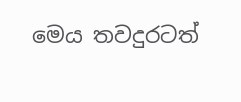මෙය තවදුරටත්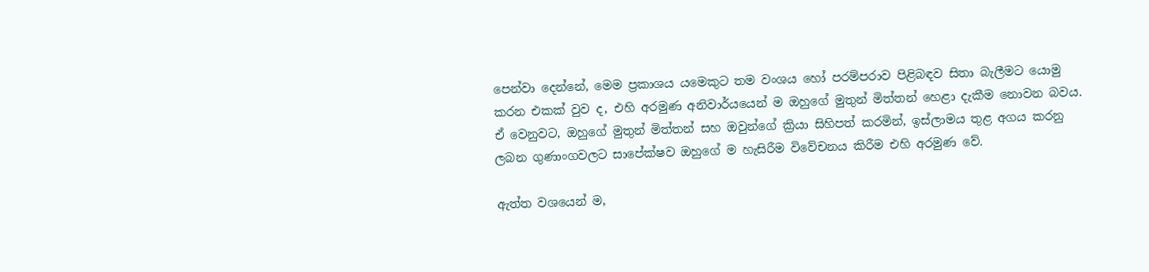පෙන්වා දෙන්නේ, මෙම ප්‍රකාශය යමෙකුට තම වංශය හෝ පරම්පරාව පිළිබඳව සිතා බැලීමට යොමු කරන එකක් වුව ද, එහි අරමුණ අනිවාර්යයෙන් ම ඔහුගේ මුතුන් මිත්තන් හෙළා දැකීම නොවන බවය. ඒ වෙනුවට, ඔහුගේ මුතුන් මිත්තන් සහ ඔවුන්ගේ ක්‍රියා සිහිපත් කරමින්, ඉස්ලාමය තුළ අගය කරනු ලබන ගුණාංගවලට සාපේක්ෂව ඔහුගේ ම හැසිරීම විවේචනය කිරීම එහි අරමුණ වේ.

ඇත්ත වශයෙන් ම,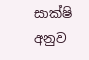සාක්ෂි අනුව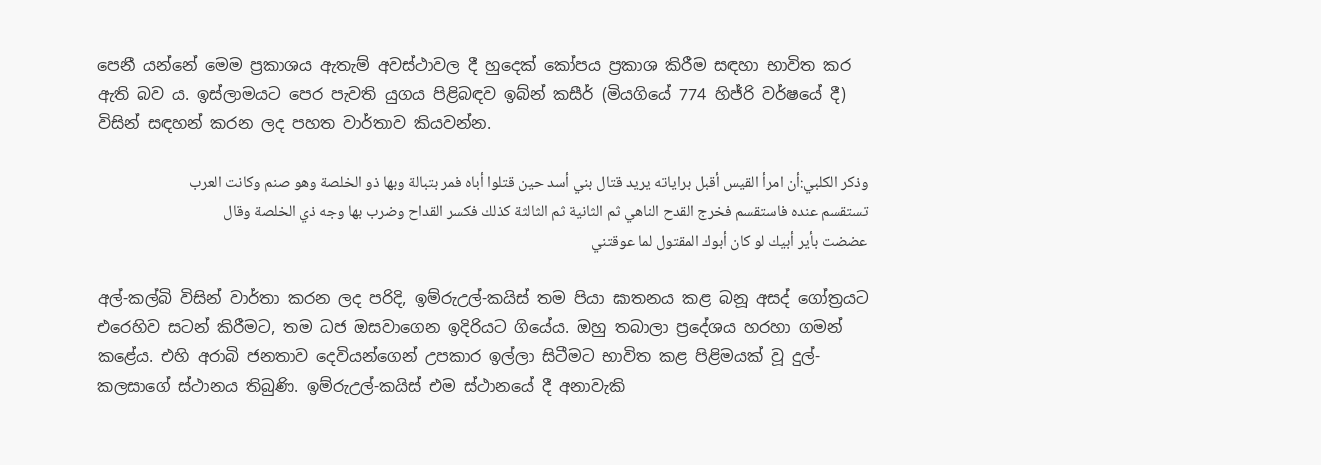පෙනී යන්නේ මෙම ප්‍රකාශය ඇතැම් අවස්ථාවල දී හුදෙක් කෝපය ප්‍රකාශ කිරීම සඳහා භාවිත කර ඇති බව ය. ඉස්ලාමයට පෙර පැවති යුගය පිළිබඳව ඉබ්න් කසීර් (මියගියේ 774 හිජ්රි වර්ෂයේ දී) විසින් සඳහන් කරන ලද පහත වාර්තාව කියවන්න.

وذكر الكلبي:أن امرأ القيس أقبل براياته يريد قتال بني أسد حين قتلوا أباه فمر بتبالة وبها ذو الخلصة وهو صنم وكانت العرب تستقسم عنده فاستقسم فخرج القدح الناهي ثم الثانية ثم الثالثة كذلك فكسر القداح وضرب بها وجه ذي الخلصة وقال عضضت بأير أبيك لو كان أبوك المقتول لما عوقتني

අල්-කල්බි විසින් වාර්තා කරන ලද පරිදි, ඉම්රුඋල්-කයිස් තම පියා ඝාතනය කළ බනූ අසද් ගෝත්‍රයට එරෙහිව සටන් කිරීමට, තම ධජ ඔසවාගෙන ඉදිරියට ගියේය. ඔහු තබාලා ප්‍රදේශය හරහා ගමන් කළේය. එහි අරාබි ජනතාව දෙවියන්ගෙන් උපකාර ඉල්ලා සිටීමට භාවිත කළ පිළිමයක් වූ දුල්-කලසාගේ ස්ථානය තිබුණි. ඉම්රුඋල්-කයිස් එම ස්ථානයේ දී අනාවැකි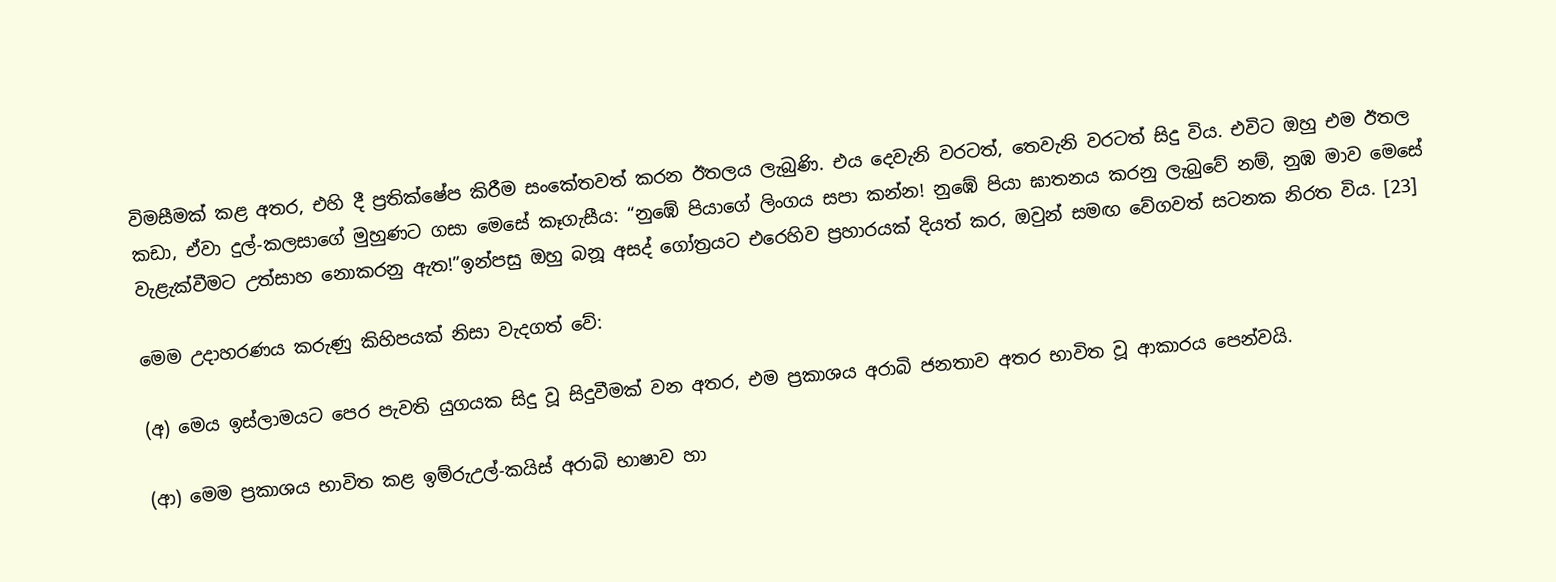විමසීමක් කළ අතර, එහි දී ප්‍රතික්ෂේප කිරීම සංකේතවත් කරන ඊතලය ලැබුණි. එය දෙවැනි වරටත්, තෙවැනි වරටත් සිදු විය. එවිට ඔහු එම ඊතල කඩා, ඒවා දුල්-කලසාගේ මුහුණට ගසා මෙසේ කෑගැසීය: “නුඹේ පියාගේ ලිංගය සපා කන්න! නුඹේ පියා ඝාතනය කරනු ලැබුවේ නම්, නුඹ මාව මෙසේ වැළැක්වීමට උත්සාහ නොකරනු ඇත!”ඉන්පසු ඔහු බනූ අසද් ගෝත්‍රයට එරෙහිව ප්‍රහාරයක් දියත් කර, ඔවුන් සමඟ වේගවත් සටනක නිරත විය. [23]

මෙම උදාහරණය කරුණු කිහිපයක් නිසා වැදගත් වේ:

(අ) මෙය ඉස්ලාමයට පෙර පැවති යුගයක සිදු වූ සිදුවීමක් වන අතර, එම ප්‍රකාශය අරාබි ජනතාව අතර භාවිත වූ ආකාරය පෙන්වයි.

(ආ) මෙම ප්‍රකාශය භාවිත කළ ඉම්රුඋල්-කයිස් අරාබි භාෂාව හා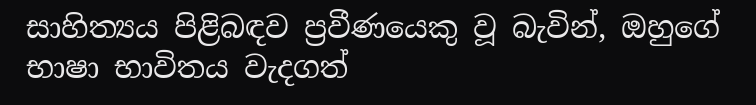සාහිත්‍යය පිළිබඳව ප්‍රවීණයෙකු වූ බැවින්, ඔහුගේ භාෂා භාවිතය වැදගත්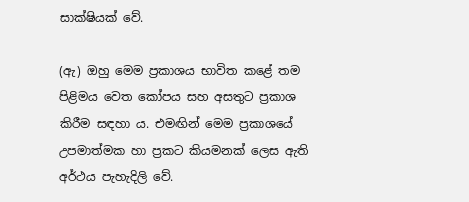සාක්ෂියක් වේ.

(ඇ) ඔහු මෙම ප්‍රකාශය භාවිත කළේ තම පිළිමය වෙත කෝපය සහ අසතුට ප්‍රකාශ කිරීම සඳහා ය. එමඟින් මෙම ප්‍රකාශයේ උපමාත්මක හා ප්‍රකට කියමනක් ලෙස ඇති අර්ථය පැහැදිලි වේ.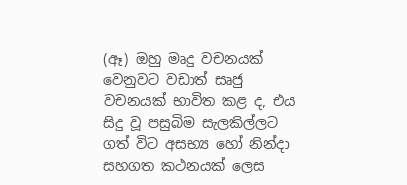(ඈ) ඔහු මෘදු වචනයක් වෙනුවට වඩාත් සෘජු වචනයක් භාවිත කළ ද, එය සිදු වූ පසුබිම සැලකිල්ලට ගත් විට අසභ්‍ය හෝ නින්දා සහගත කථනයක් ලෙස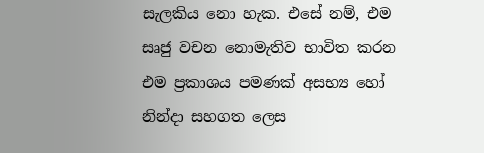සැලකිය නො හැක. එසේ නම්, එම සෘජු වචන නොමැතිව භාවිත කරන එම ප්‍රකාශය පමණක් අසභ්‍ය හෝ නින්දා සහගත ලෙස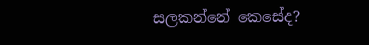සලකන්නේ කෙසේද?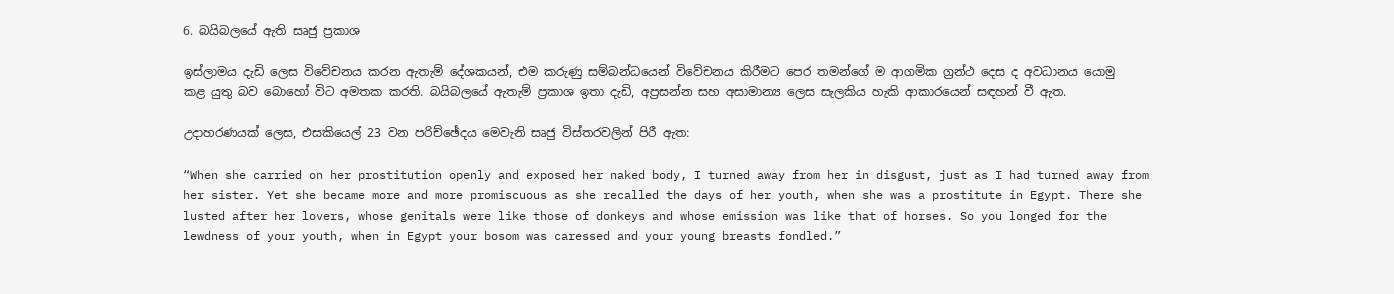6. බයිබලයේ ඇති සෘජු ප්‍රකාශ

ඉස්ලාමය දැඩි ලෙස විවේචනය කරන ඇතැම් දේශකයන්, එම කරුණු සම්බන්ධයෙන් විවේචනය කිරීමට පෙර තමන්ගේ ම ආගමික ග්‍රන්ථ දෙස ද අවධානය යොමු කළ යුතු බව බොහෝ විට අමතක කරති. බයිබලයේ ඇතැම් ප්‍රකාශ ඉතා දැඩි, අප්‍රසන්න සහ අසාමාන්‍ය ලෙස සැලකිය හැකි ආකාරයෙන් සඳහන් වී ඇත.

උදාහරණයක් ලෙස, එසකියෙල් 23 වන පරිච්ඡේදය මෙවැනි සෘජු විස්තරවලින් පිරී ඇත:

“When she carried on her prostitution openly and exposed her naked body, I turned away from her in disgust, just as I had turned away from her sister. Yet she became more and more promiscuous as she recalled the days of her youth, when she was a prostitute in Egypt. There she lusted after her lovers, whose genitals were like those of donkeys and whose emission was like that of horses. So you longed for the lewdness of your youth, when in Egypt your bosom was caressed and your young breasts fondled.”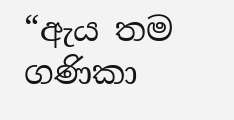“ඇය තම ගණිකා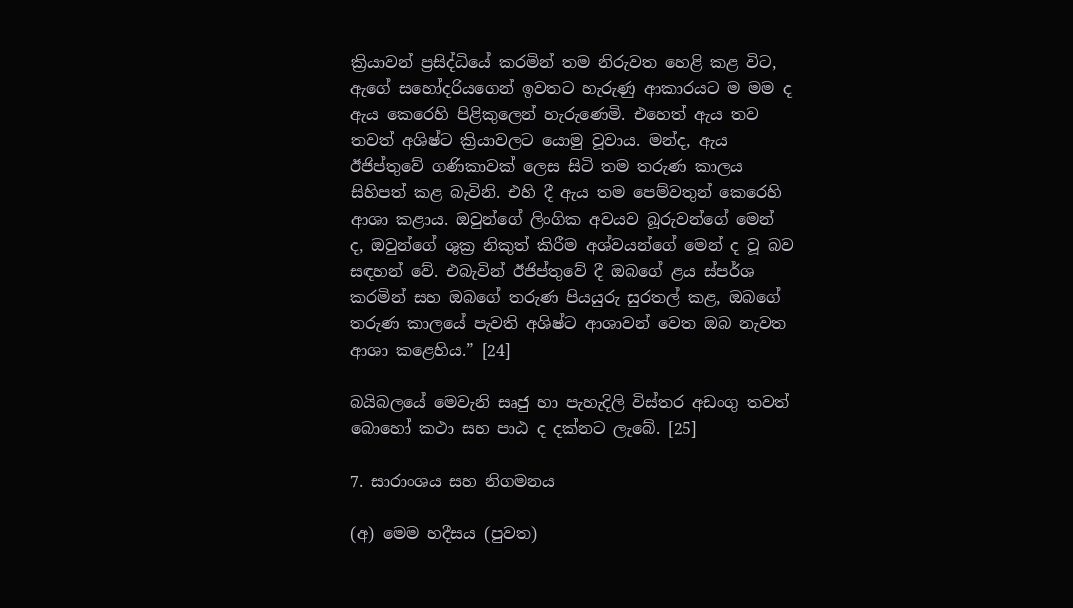ක්‍රියාවන් ප්‍රසිද්ධියේ කරමින් තම නිරුවත හෙළි කළ විට, ඇගේ සහෝදරියගෙන් ඉවතට හැරුණු ආකාරයට ම මම ද ඇය කෙරෙහි පිළිකුලෙන් හැරුණෙමි. එහෙත් ඇය තව තවත් අශිෂ්ට ක්‍රියාවලට යොමු වූවාය. මන්ද, ඇය ඊජිප්තුවේ ගණිකාවක් ලෙස සිටි තම තරුණ කාලය සිහිපත් කළ බැවිනි. එහි දී ඇය තම පෙම්වතුන් කෙරෙහි ආශා කළාය. ඔවුන්ගේ ලිංගික අවයව බූරුවන්ගේ මෙන් ද, ඔවුන්ගේ ශුක්‍ර නිකුත් කිරීම අශ්වයන්ගේ මෙන් ද වූ බව සඳහන් වේ. එබැවින් ඊජිප්තුවේ දී ඔබගේ ළය ස්පර්ශ කරමින් සහ ඔබගේ තරුණ පියයුරු සුරතල් කළ, ඔබගේ තරුණ කාලයේ පැවති අශිෂ්ට ආශාවන් වෙත ඔබ නැවත ආශා කළෙහිය.” [24]

බයිබලයේ මෙවැනි සෘජු හා පැහැදිලි විස්තර අඩංගු තවත් බොහෝ කථා සහ පාඨ ද දක්නට ලැබේ. [25]

7. සාරාංශය සහ නිගමනය

(අ) මෙම හදීසය (පුවත)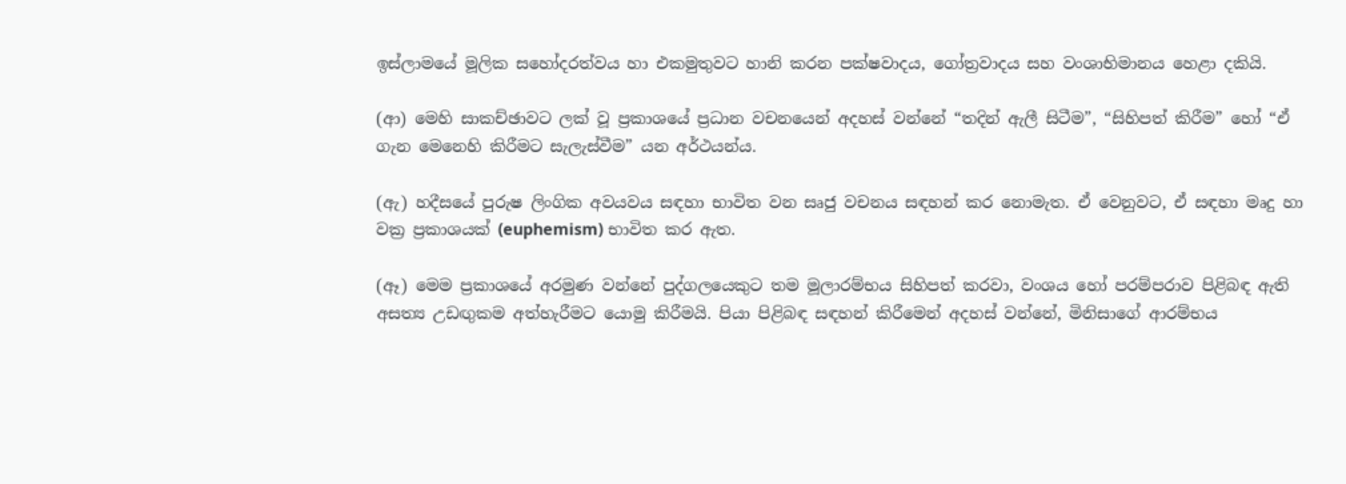ඉස්ලාමයේ මූලික සහෝදරත්වය හා එකමුතුවට හානි කරන පක්ෂවාදය, ගෝත්‍රවාදය සහ වංශාභිමානය හෙළා දකියි.

(ආ) මෙහි සාකච්ඡාවට ලක් වූ ප්‍රකාශයේ ප්‍රධාන වචනයෙන් අදහස් වන්නේ “තදින් ඇලී සිටීම”, “සිහිපත් කිරීම” හෝ “ඒ ගැන මෙනෙහි කිරීමට සැලැස්වීම” යන අර්ථයන්ය.

(ඇ) හදීසයේ පුරුෂ ලිංගික අවයවය සඳහා භාවිත වන සෘජු වචනය සඳහන් කර නොමැත. ඒ වෙනුවට, ඒ සඳහා මෘදු හා වක්‍ර ප්‍රකාශයක් (euphemism) භාවිත කර ඇත.

(ඈ) මෙම ප්‍රකාශයේ අරමුණ වන්නේ පුද්ගලයෙකුට තම මූලාරම්භය සිහිපත් කරවා, වංශය හෝ පරම්පරාව පිළිබඳ ඇති අසත්‍ය උඩඟුකම අත්හැරීමට යොමු කිරීමයි. පියා පිළිබඳ සඳහන් කිරීමෙන් අදහස් වන්නේ, මිනිසාගේ ආරම්භය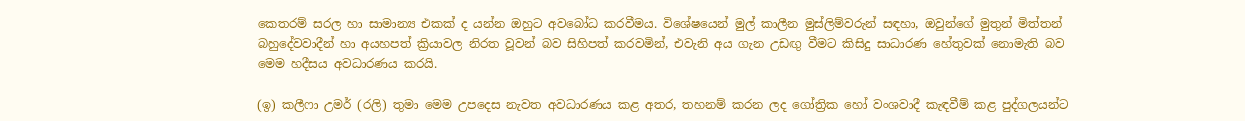කෙතරම් සරල හා සාමාන්‍ය එකක් ද යන්න ඔහුට අවබෝධ කරවීමය. විශේෂයෙන් මුල් කාලීන මුස්ලිම්වරුන් සඳහා, ඔවුන්ගේ මුතුන් මිත්තන් බහුදේවවාදීන් හා අයහපත් ක්‍රියාවල නිරත වූවන් බව සිහිපත් කරවමින්, එවැනි අය ගැන උඩඟු වීමට කිසිදු සාධාරණ හේතුවක් නොමැති බව මෙම හදීසය අවධාරණය කරයි.

(ඉ) කලීෆා උමර් (රලි) තුමා මෙම උපදෙස නැවත අවධාරණය කළ අතර, තහනම් කරන ලද ගෝත්‍රික හෝ වංශවාදී කැඳවීම් කළ පුද්ගලයන්ට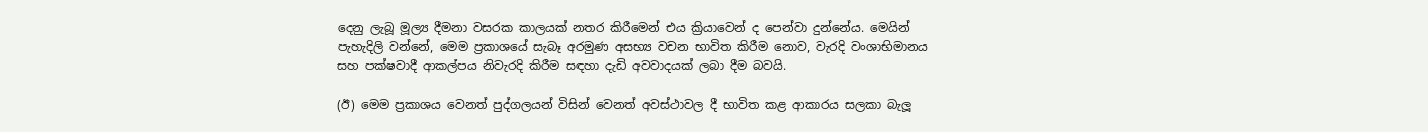දෙනු ලැබූ මූල්‍ය දීමනා වසරක කාලයක් නතර කිරීමෙන් එය ක්‍රියාවෙන් ද පෙන්වා දුන්නේය. මෙයින් පැහැදිලි වන්නේ, මෙම ප්‍රකාශයේ සැබෑ අරමුණ අසභ්‍ය වචන භාවිත කිරීම නොව, වැරදි වංශාභිමානය සහ පක්ෂවාදී ආකල්පය නිවැරදි කිරීම සඳහා දැඩි අවවාදයක් ලබා දීම බවයි.

(ඊ) මෙම ප්‍රකාශය වෙනත් පුද්ගලයන් විසින් වෙනත් අවස්ථාවල දී භාවිත කළ ආකාරය සලකා බැලූ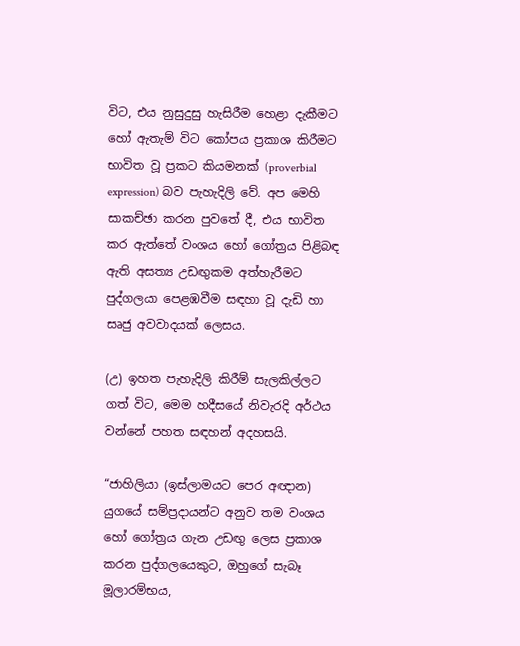විට, එය නුසුදුසු හැසිරීම හෙළා දැකීමට හෝ ඇතැම් විට කෝපය ප්‍රකාශ කිරීමට භාවිත වූ ප්‍රකට කියමනක් (proverbial expression) බව පැහැදිලි වේ. අප මෙහි සාකච්ඡා කරන පුවතේ දී, එය භාවිත කර ඇත්තේ වංශය හෝ ගෝත්‍රය පිළිබඳ ඇති අසත්‍ය උඩඟුකම අත්හැරීමට පුද්ගලයා පෙළඹවීම සඳහා වූ දැඩි හා සෘජු අවවාදයක් ලෙසය.

(උ) ඉහත පැහැදිලි කිරීම් සැලකිල්ලට ගත් විට, මෙම හදීසයේ නිවැරදි අර්ථය වන්නේ පහත සඳහන් අදහසයි.

“ජාහිලියා (ඉස්ලාමයට පෙර අඥාන) යුගයේ සම්ප්‍රදායන්ට අනුව තම වංශය හෝ ගෝත්‍රය ගැන උඩඟු ලෙස ප්‍රකාශ කරන පුද්ගලයෙකුට, ඔහුගේ සැබෑ මූලාරම්භය,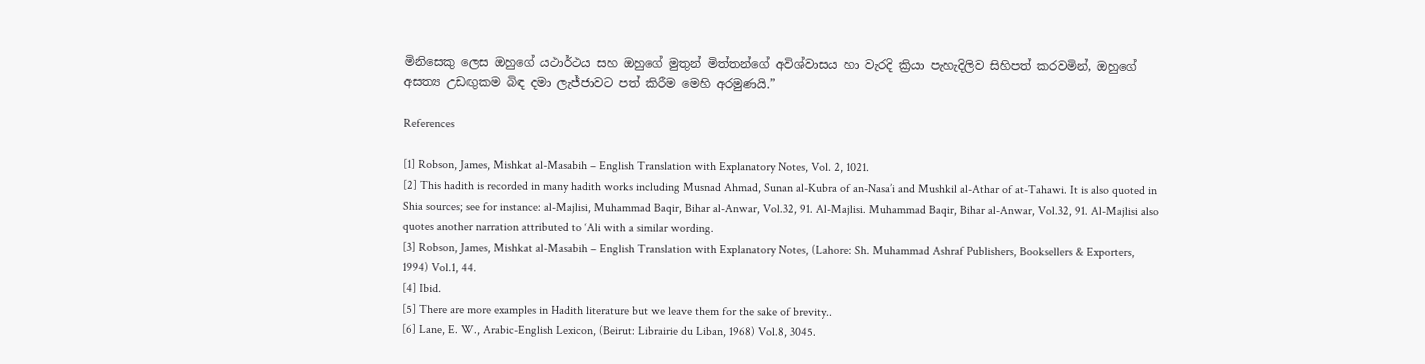මිනිසෙකු ලෙස ඔහුගේ යථාර්ථය සහ ඔහුගේ මුතුන් මිත්තන්ගේ අවිශ්වාසය හා වැරදි ක්‍රියා පැහැදිලිව සිහිපත් කරවමින්, ඔහුගේ අසත්‍ය උඩඟුකම බිඳ දමා ලැජ්ජාවට පත් කිරීම මෙහි අරමුණයි.”

References

[1] Robson, James, Mishkat al-Masabih – English Translation with Explanatory Notes, Vol. 2, 1021.
[2] This hadith is recorded in many hadith works including Musnad Ahmad, Sunan al-Kubra of an-Nasa’i and Mushkil al-Athar of at-Tahawi. It is also quoted in Shia sources; see for instance: al-Majlisi, Muhammad Baqir, Bihar al-Anwar, Vol.32, 91. Al-Majlisi. Muhammad Baqir, Bihar al-Anwar, Vol.32, 91. Al-Majlisi also quotes another narration attributed to ‘Ali with a similar wording.
[3] Robson, James, Mishkat al-Masabih – English Translation with Explanatory Notes, (Lahore: Sh. Muhammad Ashraf Publishers, Booksellers & Exporters, 1994) Vol.1, 44.
[4] Ibid.
[5] There are more examples in Hadith literature but we leave them for the sake of brevity..
[6] Lane, E. W., Arabic-English Lexicon, (Beirut: Librairie du Liban, 1968) Vol.8, 3045.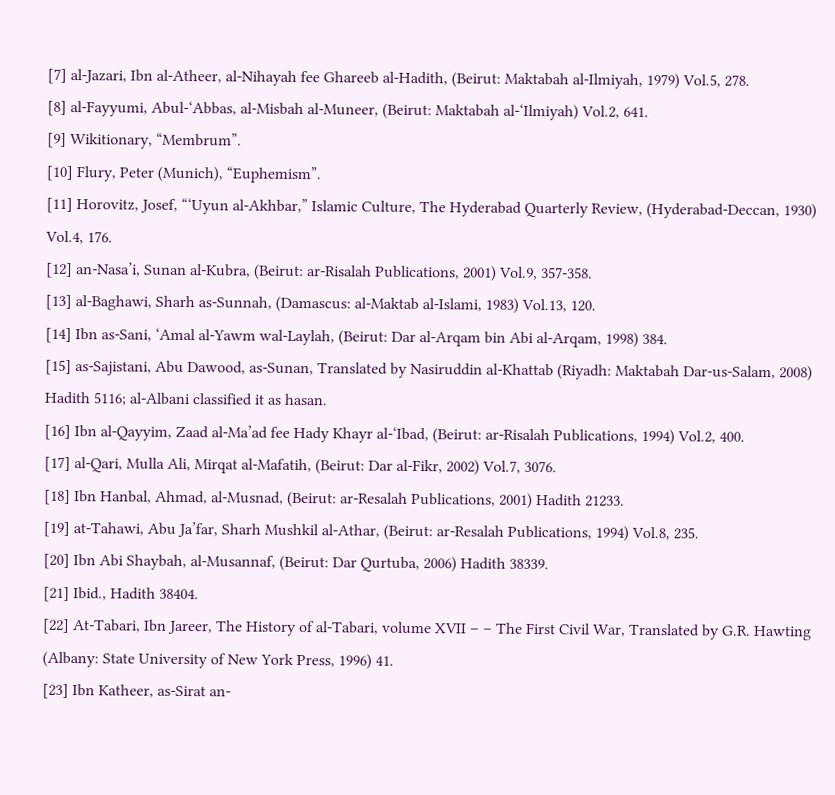[7] al-Jazari, Ibn al-Atheer, al-Nihayah fee Ghareeb al-Hadith, (Beirut: Maktabah al-Ilmiyah, 1979) Vol.5, 278.
[8] al-Fayyumi, Abul-‘Abbas, al-Misbah al-Muneer, (Beirut: Maktabah al-‘Ilmiyah) Vol.2, 641.
[9] Wikitionary, “Membrum”.
[10] Flury, Peter (Munich), “Euphemism”.
[11] Horovitz, Josef, “‘Uyun al-Akhbar,” Islamic Culture, The Hyderabad Quarterly Review, (Hyderabad-Deccan, 1930) Vol.4, 176.
[12] an-Nasa’i, Sunan al-Kubra, (Beirut: ar-Risalah Publications, 2001) Vol.9, 357-358.
[13] al-Baghawi, Sharh as-Sunnah, (Damascus: al-Maktab al-Islami, 1983) Vol.13, 120.
[14] Ibn as-Sani, ‘Amal al-Yawm wal-Laylah, (Beirut: Dar al-Arqam bin Abi al-Arqam, 1998) 384.
[15] as-Sajistani, Abu Dawood, as-Sunan, Translated by Nasiruddin al-Khattab (Riyadh: Maktabah Dar-us-Salam, 2008) Hadith 5116; al-Albani classified it as hasan.
[16] Ibn al-Qayyim, Zaad al-Ma’ad fee Hady Khayr al-‘Ibad, (Beirut: ar-Risalah Publications, 1994) Vol.2, 400.
[17] al-Qari, Mulla Ali, Mirqat al-Mafatih, (Beirut: Dar al-Fikr, 2002) Vol.7, 3076.
[18] Ibn Hanbal, Ahmad, al-Musnad, (Beirut: ar-Resalah Publications, 2001) Hadith 21233.
[19] at-Tahawi, Abu Ja’far, Sharh Mushkil al-Athar, (Beirut: ar-Resalah Publications, 1994) Vol.8, 235.
[20] Ibn Abi Shaybah, al-Musannaf, (Beirut: Dar Qurtuba, 2006) Hadith 38339.
[21] Ibid., Hadith 38404.
[22] At-Tabari, Ibn Jareer, The History of al-Tabari, volume XVII – – The First Civil War, Translated by G.R. Hawting (Albany: State University of New York Press, 1996) 41.
[23] Ibn Katheer, as-Sirat an-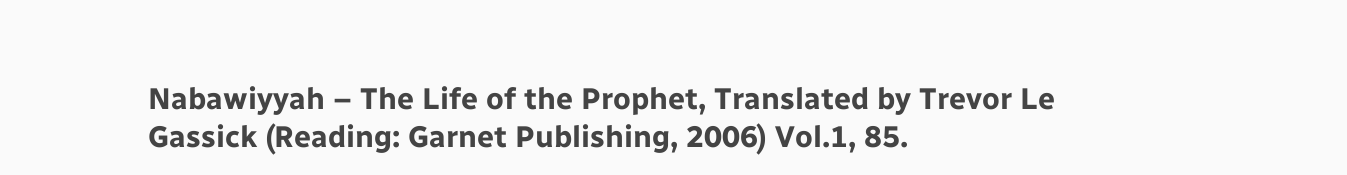Nabawiyyah – The Life of the Prophet, Translated by Trevor Le Gassick (Reading: Garnet Publishing, 2006) Vol.1, 85.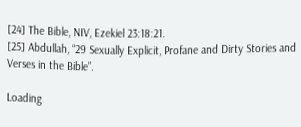[24] The Bible, NIV, Ezekiel 23:18:21.
[25] Abdullah, “29 Sexually Explicit, Profane and Dirty Stories and Verses in the Bible”.

Loading